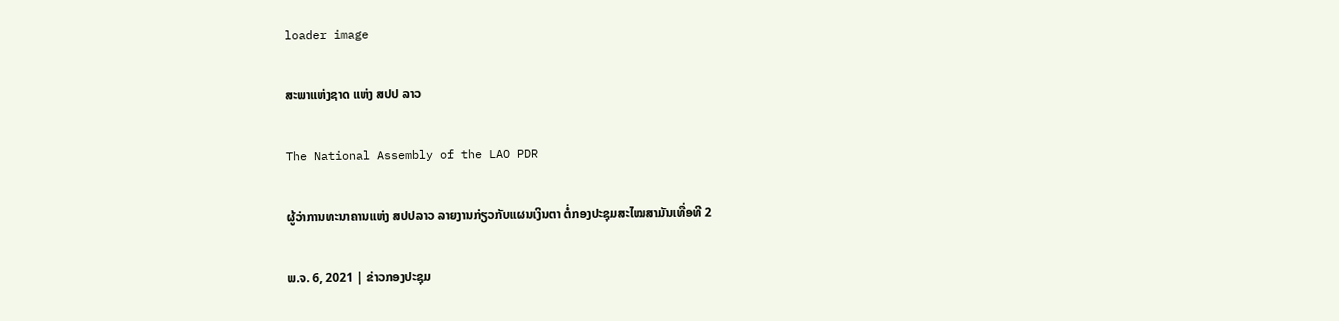loader image

ສະພາແຫ່ງຊາດ ແຫ່ງ ສປປ ລາວ

The National Assembly of the LAO PDR

ຜູ້ວ່າການທະນາຄານແຫ່ງ ສປປລາວ ລາຍງານກ່ຽວກັບແຜນເງິນຕາ ຕໍ່ກອງປະຊຸມສະໄໝສາມັນເທື່ອທີ 2

ພ.ຈ. 6, 2021 | ຂ່າວກອງປະຊຸມ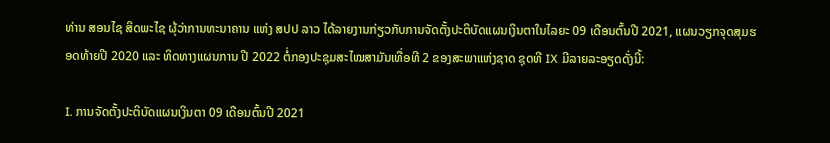ທ່ານ ສອນໄຊ ສິດພະໄຊ ຜຸ້ວ່າການທະນາຄານ ແຫ່ງ ສປປ ລາວ ໄດ້ລາຍງານກ່ຽວກັບການຈັດຕັ້ງປະຕິບັດແຜນເງິນຕາໃນໄລຍະ 09 ເດືອນຕົ້ນປີ 2021, ແຜນວຽກຈຸດສຸມຮອດທ້າຍປີ 2020 ແລະ ທິດທາງແຜນການ ປີ 2022 ຕໍ່ກອງປະຊຸມສະໄໝສາມັນເທື່ອທີ 2 ຂອງສະພາແຫ່ງຊາດ ຊຸດທີ IX ມີລາຍລະອຽດດັ່ງນີ້:

I. ການຈັດຕັ້ງປະຕິບັດແຜນເງິນຕາ 09 ເດືອນຕົ້ນປີ 2021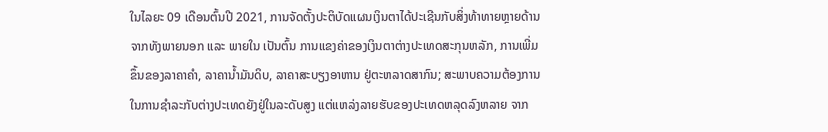ໃນໄລຍະ 09 ເດືອນຕົ້ນປີ 2021, ການຈັດຕັ້ງປະຕິບັດແຜນເງິນຕາໄດ້ປະເຊີນກັບສິ່ງທ້າທາຍຫຼາຍດ້ານ ຈາກທັງພາຍນອກ ແລະ ພາຍໃນ ເປັນຕົ້ນ ການແຂງຄ່າຂອງເງິນຕາຕ່າງປະເທດສະກຸນຫລັກ, ການເພີ່ມຂຶ້ນຂອງລາຄາຄໍາ, ລາຄານ້ຳມັນດິບ, ລາຄາສະບຽງອາຫານ ຢູ່ຕະຫລາດສາກົນ; ສະພາບຄວາມຕ້ອງການໃນການຊໍາລະກັບຕ່າງປະເທດຍັງຢູ່ໃນລະດັບສູງ ແຕ່ແຫລ່ງລາຍຮັບຂອງປະເທດຫລຸດລົງຫລາຍ ຈາກ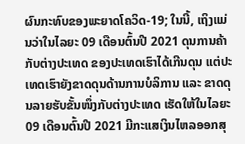ຜົນກະທົບຂອງພະຍາດໂຄວິດ-19; ໃນນີ້, ເຖິງແມ່ນວ່າໃນໄລຍະ 09 ເດືອນຕົ້ນປີ 2021 ດຸນການຄ້າກັບຕ່າງປະເທດ ຂອງປະເທດເຮົາໄດ້ເກີນດຸນ ແຕ່ປະເທດເຮົາຍັງຂາດດຸນດ້ານການບໍລິການ ແລະ ຂາດດຸນລາຍຮັບຂັ້ນໜຶ່ງກັບຕ່າງປະເທດ ເຮັດໃຫ້ໃນໄລຍະ 09 ເດືອນຕົ້ນປີ 2021 ມີກະແສເງິນໄຫລອອກສຸ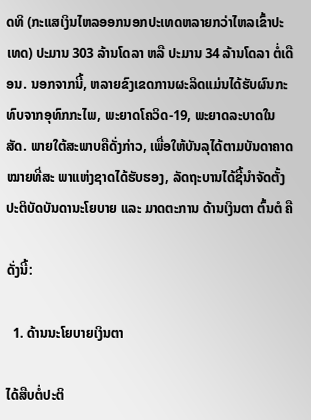ດທິ (ກະແສເງິນໄຫລອອກນອກປະເທດຫລາຍກວ່າໄຫລເຂົ້າປະເທດ) ປະມານ 303 ລ້ານໂດລາ ຫລື ປະມານ 34 ລ້ານໂດລາ ຕໍ່ເດືອນ. ນອກຈາກນີ້, ຫລາຍຂົງເຂດການຜະລິດແມ່ນໄດ້ຮັບຜົນກະທົບຈາກອຸທົກກະໄພ, ພະຍາດໂຄວິດ-19, ພະຍາດລະບາດໃນສັດ. ພາຍໃຕ້ສະພາບຄືດັ່ງກ່າວ, ເພື່ອໃຫ້ບັນລຸໄດ້ຕາມບັນດາຄາດໝາຍທີ່ສະ ພາແຫ່ງຊາດໄດ້ຮັບຮອງ, ລັດຖະບານໄດ້ຊີ້ນຳຈັດຕັ້ງປະຕິບັດບັນດານະໂຍບາຍ ແລະ ມາດຕະການ ດ້ານເງິນຕາ ຕົ້ນຕໍ ຄື

ດັ່ງນີ້:

  1. ດ້ານນະໂຍບາຍເງິນຕາ

ໄດ້ສືບຕໍ່ປະຕິ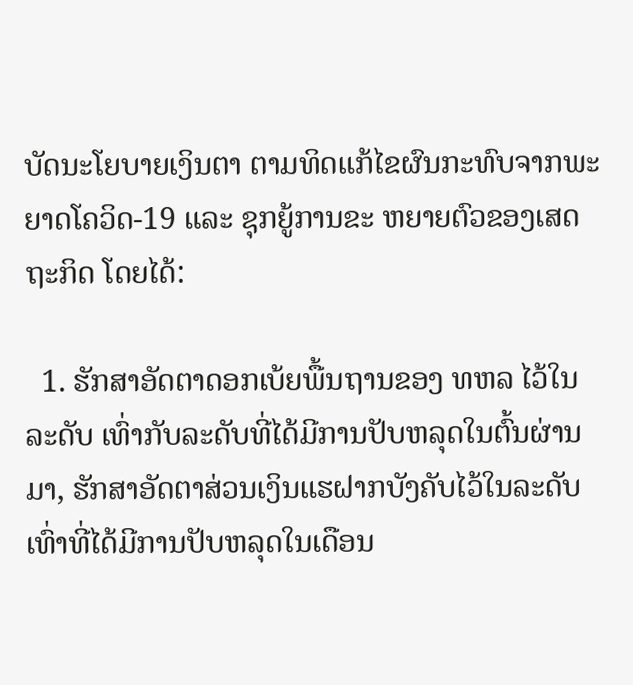ບັດນະໂຍບາຍເງິນຕາ ຕາມທິດແກ້ໄຂຜົນກະທົບຈາກພະຍາດໂຄວິດ-19 ແລະ ຊຸກຍູ້ການຂະ ຫຍາຍຕົວຂອງເສດຖະກິດ ໂດຍໄດ້:

  1. ຮັກສາອັດຕາດອກເບ້ຍພື້ນຖານຂອງ ທຫລ ໄວ້ໃນລະດັບ ເທົ່າກັບລະດັບທີ່ໄດ້ມີການປັບຫລຸດໃນຕົ້ນຜ່ານ ມາ, ຮັກສາອັດຕາສ່ວນເງິນແຮຝາກບັງຄັບໄວ້ໃນລະດັບເທົ່າທີ່ໄດ້ມີການປັບຫລຸດໃນເດືອນ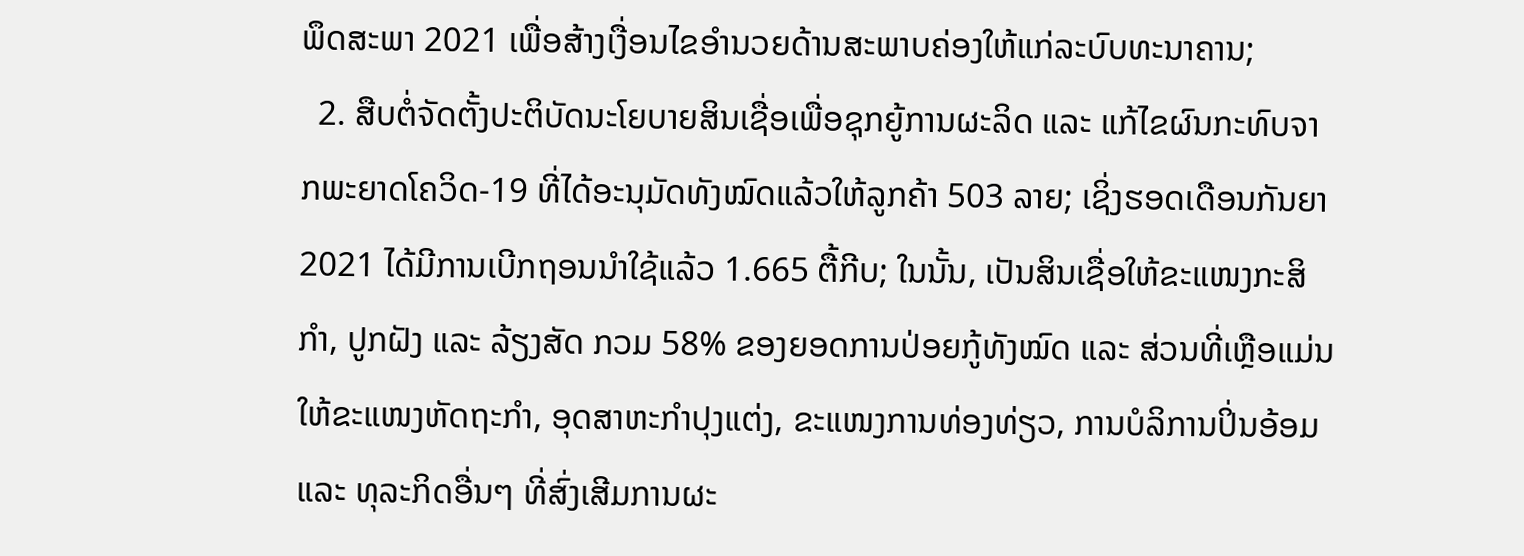ພຶດສະພາ 2021 ເພື່ອສ້າງເງື່ອນໄຂອໍານວຍດ້ານສະພາບຄ່ອງໃຫ້ແກ່ລະບົບທະນາຄານ;
  2. ສືບຕໍ່ຈັດຕັ້ງປະຕິບັດນະໂຍບາຍສິນເຊື່ອເພື່ອຊຸກຍູ້ການຜະລິດ ແລະ ແກ້ໄຂຜົນກະທົບຈາກພະຍາດໂຄວິດ-19 ທີ່ໄດ້ອະນຸມັດທັງໝົດແລ້ວໃຫ້ລູກຄ້າ 503 ລາຍ; ເຊິ່ງຮອດເດືອນກັນຍາ 2021 ໄດ້ມີການເບີກຖອນນໍາໃຊ້ແລ້ວ 1.665 ຕື້ກີບ; ໃນນັ້ນ, ເປັນສິນເຊື່ອໃຫ້ຂະແໜງກະສິກຳ, ປູກຝັງ ແລະ ລ້ຽງສັດ ກວມ 58% ຂອງຍອດການປ່ອຍກູ້ທັງໝົດ ແລະ ສ່ວນທີ່ເຫຼືອແມ່ນໃຫ້ຂະແໜງຫັດຖະກໍາ, ອຸດສາຫະກໍາປຸງແຕ່ງ, ຂະແໜງການທ່ອງທ່ຽວ, ການບໍລິການປິ່ນອ້ອມ ແລະ ທຸລະກິດອື່ນໆ ທີ່ສົ່ງເສີມການຜະ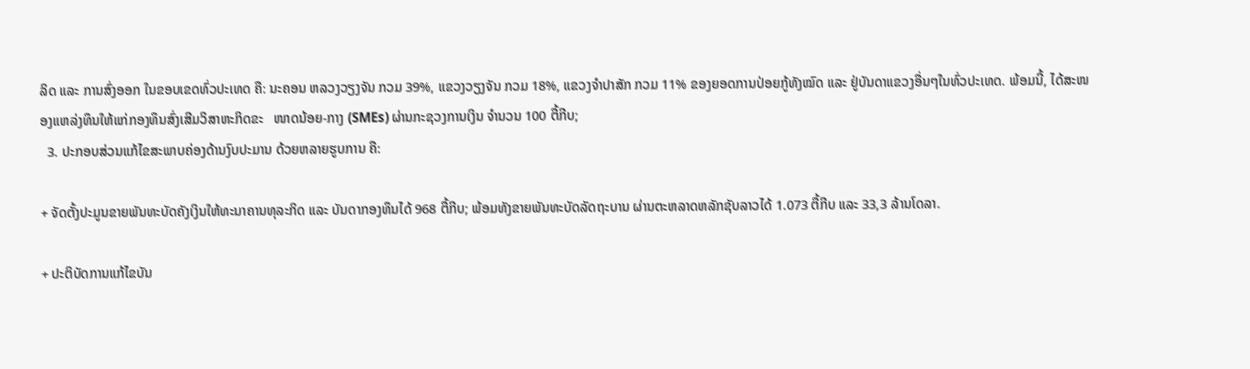ລິດ ແລະ ການສົ່ງອອກ ໃນຂອບເຂດທົ່ວປະເທດ ຄື: ນະຄອນ ຫລວງວຽງຈັນ ກວມ 39%, ແຂວງວຽງຈັນ ກວມ 18%, ແຂວງຈໍາປາສັກ ກວມ 11% ຂອງຍອດການປ່ອຍກູ້ທັງໝົດ ແລະ ຢູ່ບັນດາແຂວງອື່ນໆໃນທົ່ວປະເທດ. ພ້ອມນີ້, ໄດ້ສະໜອງແຫລ່ງທຶນໃຫ້ແກ່ກອງທຶນສົ່ງເສີມວິສາຫະກິດຂະ   ໜາດນ້ອຍ-ກາງ (SMEs) ຜ່ານກະຊວງການເງິນ ຈຳນວນ 100 ຕື້ກີບ;
  3. ປະກອບສ່ວນແກ້ໄຂສະພາບຄ່ອງດ້ານງົບປະມານ ດ້ວຍຫລາຍຮູບການ ຄື:

+ ຈັດຕັ້ງປະມູນຂາຍພັນທະບັດຄັງເງິນໃຫ້ທະນາຄານທຸລະກິດ ແລະ ບັນດາກອງທຶນໄດ້ 968 ຕື້ກີບ; ພ້ອມທັງຂາຍພັນທະບັດລັດຖະບານ ຜ່ານຕະຫລາດຫລັກຊັບລາວໄດ້ 1.073 ຕື້ກີບ ແລະ 33,3 ລ້ານໂດລາ.

+ ປະຕິບັດການແກ້ໄຂບັນ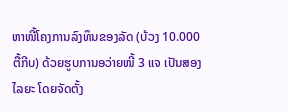ຫາໜີ້ໂຄງການລົງທຶນຂອງລັດ (ບ້ວງ 10.000 ຕື້ກີບ) ດ້ວຍຮູບການອວ່າຍໜີ້ 3 ແຈ ເປັນສອງໄລຍະ ໂດຍຈັດຕັ້ງ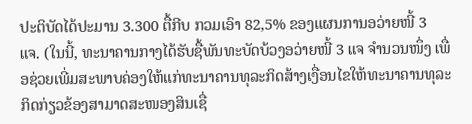ປະຕິບັດໄດ້ປະມານ 3.300 ຕື້ກີບ ກວມເອົາ 82,5% ຂອງແຜນການອວ່າຍໜີ້ 3 ແຈ. (ໃນນີ້, ທະນາຄານກາງໄດ້ຮັບຊື້ພັນທະບັດບ້ວງອວ່າຍໜີ້ 3 ແຈ ຈໍານວນໜຶ່ງ ເພື່ອຊ່ວຍເພີ່ມສະພາບຄ່ອງໃຫ້ແກ່ທະນາຄານທຸລະກິດສ້າງເງື່ອນໄຂໃຫ້ທະນາຄານທຸລະກິດກ່ຽວຂ້ອງສາມາດສະໜອງສິນເຊື່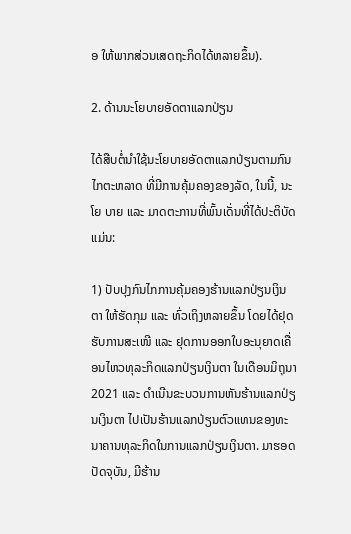ອ ໃຫ້ພາກສ່ວນເສດຖະກິດໄດ້ຫລາຍຂຶ້ນ).

2. ດ້ານນະໂຍບາຍອັດຕາແລກປ່ຽນ

ໄດ້ສືບຕໍ່ນໍາໃຊ້ນະໂຍບາຍອັດຕາແລກປ່ຽນຕາມກົນໄກຕະຫລາດ ທີ່ມີການຄຸ້ມຄອງຂອງລັດ, ໃນນີ້, ນະໂຍ ບາຍ ແລະ ມາດຕະການທີ່ພົ້ນເດັ່ນທີ່ໄດ້ປະຕິບັດ ແມ່ນ:

1) ປັບປຸງກົນໄກການຄຸ້ມຄອງຮ້ານແລກປ່ຽນເງິນຕາ ໃຫ້ຮັດກຸມ ແລະ ທົ່ວເຖິງຫລາຍຂຶ້ນ ໂດຍໄດ້ຢຸດຮັບການສະເໜີ ແລະ ຢຸດການອອກໃບອະນຸຍາດເຄື່ອນໄຫວທຸລະກິດແລກປ່ຽນເງິນຕາ ໃນເດືອນມິຖຸນາ 2021 ແລະ ດໍາເນີນຂະບວນການຫັນຮ້ານແລກປ່ຽນເງິນຕາ ໄປເປັນຮ້ານແລກປ່ຽນຕົວແທນຂອງທະນາຄານທຸລະກິດໃນການແລກປ່ຽນເງິນຕາ. ມາຮອດປັດຈຸບັນ, ມີຮ້ານ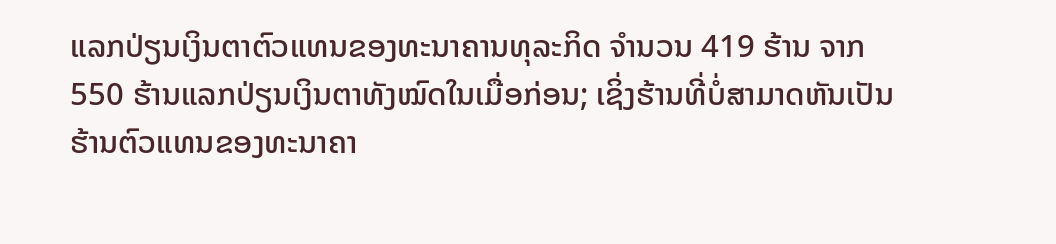ແລກປ່ຽນເງິນຕາຕົວແທນຂອງທະນາຄານທຸລະກິດ ຈໍານວນ 419 ຮ້ານ ຈາກ 550 ຮ້ານແລກປ່ຽນເງິນຕາທັງໝົດໃນເມື່ອກ່ອນ; ເຊິ່ງຮ້ານທີ່ບໍ່ສາມາດຫັນເປັນຮ້ານຕົວແທນຂອງທະນາຄາ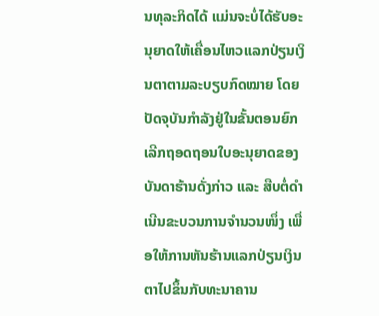ນທຸລະກິດໄດ້ ແມ່ນຈະບໍ່ໄດ້ຮັບອະນຸຍາດໃຫ້ເຄື່ອນໄຫວແລກປ່ຽນເງິນຕາຕາມລະບຽບກົດໝາຍ ໂດຍປັດຈຸບັນກໍາລັງຢູ່ໃນຂັ້ນຕອນຍົກເລີກຖອດຖອນໃບອະນຸຍາດຂອງບັນດາຮ້ານດັ່ງກ່າວ ແລະ ສືບຕໍ່ດໍາເນີນຂະບວນການຈໍານວນໜຶ່ງ ເພື່ອໃຫ້ການຫັນຮ້ານແລກປ່ຽນເງິນຕາໄປຂຶ້ນກັບທະນາຄານ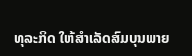ທຸລະກິດ ໃຫ້ສໍາເລັດສົມບຸນພາຍ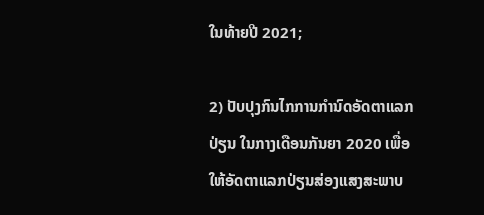ໃນທ້າຍປີ 2021;

2) ປັບປຸງກົນໄກການກໍານົດອັດຕາແລກປ່ຽນ ໃນກາງເດືອນກັນຍາ 2020 ເພື່ອໃຫ້ອັດຕາແລກປ່ຽນສ່ອງແສງສະພາບ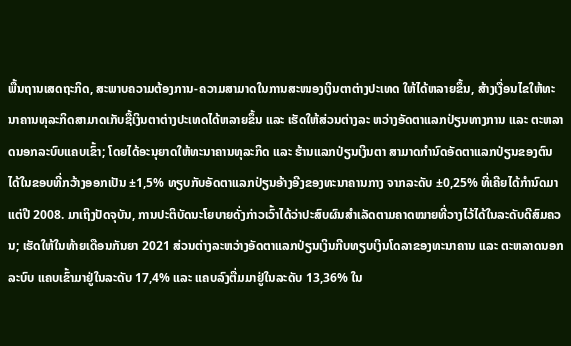ພື້ນຖານເສດຖະກິດ, ສະພາບຄວາມຕ້ອງການ-ຄວາມສາມາດໃນການສະໜອງເງິນຕາຕ່າງປະເທດ ໃຫ້ໄດ້ຫລາຍຂຶ້ນ, ສ້າງເງື່ອນໄຂໃຫ້ທະນາຄານທຸລະກິດສາມາດເກັບຊື້ເງິນຕາຕ່າງປະເທດໄດ້ຫລາຍຂຶ້ນ ແລະ ເຮັດໃຫ້ສ່ວນຕ່າງລະ ຫວ່າງອັດຕາແລກປ່ຽນທາງການ ແລະ ຕະຫລາດນອກລະບົບແຄບເຂົ້າ; ໂດຍໄດ້ອະນຸຍາດໃຫ້ທະນາຄານທຸລະກິດ ແລະ ຮ້ານແລກປ່ຽນເງິນຕາ ສາມາດກໍານົດອັດຕາແລກປ່ຽນຂອງຕົນໄດ້ໃນຂອບທີ່ກວ້າງອອກເປັນ ±1,5% ທຽບກັບອັດຕາແລກປ່ຽນອ້າງອີງຂອງທະນາຄານກາງ ຈາກລະດັບ ±0,25% ທີ່ເຄີຍໄດ້ກຳນົດມາແຕ່ປີ 2008. ມາເຖິງປັດຈຸບັນ, ການປະຕິບັດນະໂຍບາຍດັ່ງກ່າວເວົ້າໄດ້ວ່າປະສົບຜົນສໍາເລັດຕາມຄາດໝາຍທີ່ວາງໄວ້ໄດ້ໃນລະດັບດີສົມຄວນ; ເຮັດໃຫ້ໃນທ້າຍເດືອນກັນຍາ 2021 ສ່ວນຕ່າງລະຫວ່າງອັດຕາແລກປ່ຽນເງິນກີບທຽບເງິນໂດລາຂອງທະນາຄານ ແລະ ຕະຫລາດນອກລະບົບ ແຄບເຂົ້າມາຢູ່ໃນລະດັບ 17,4% ແລະ ແຄບລົງຕື່ມມາຢູ່ໃນລະດັບ 13,36% ໃນ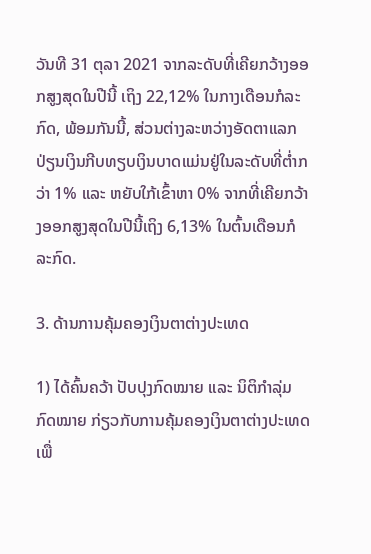ວັນທີ 31 ຕຸລາ 2021 ຈາກລະດັບທີ່ເຄີຍກວ້າງອອກສູງສຸດໃນປີນີ້ ເຖິງ 22,12% ໃນກາງເດືອນກໍລະກົດ, ພ້ອມກັນນີ້, ສ່ວນຕ່າງລະຫວ່າງອັດຕາແລກປ່ຽນເງິນກີບທຽບເງິນບາດແມ່ນຢູ່ໃນລະດັບທີ່ຕໍ່າກວ່າ 1% ແລະ ຫຍັບໃກ້ເຂົ້າຫາ 0% ຈາກທີ່ເຄີຍກວ້າງອອກສູງສຸດໃນປີນີ້ເຖິງ 6,13% ໃນຕົ້ນເດືອນກໍລະກົດ.

3. ດ້ານການຄຸ້ມຄອງເງິນຕາຕ່າງປະເທດ

1) ໄດ້ຄົ້ນຄວ້າ ປັບປຸງກົດໝາຍ ແລະ ນິຕິກໍາລຸ່ມກົດໝາຍ ກ່ຽວກັບການຄຸ້ມຄອງເງິນຕາຕ່າງປະເທດເພື່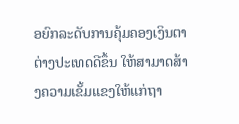ອຍົກລະດັບການຄຸ້ມຄອງເງິນຕາຕ່າງປະເທດດີຂຶ້ນ ໃຫ້ສາມາດສ້າງຄວາມເຂັ້ມແຂງໃຫ້ແກ່ຖາ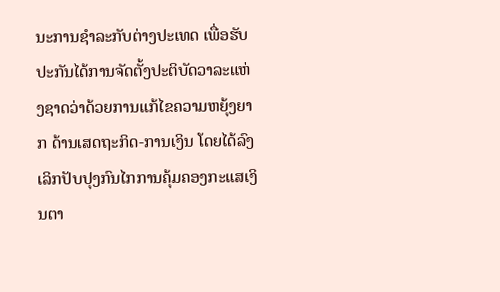ນະການຊໍາລະກັບຕ່າງປະເທດ ເພື່ອຮັບປະກັນໄດ້ການຈັດຕັ້ງປະຕິບັດວາລະແຫ່ງຊາດວ່າດ້ວຍການແກ້ໄຂຄວາມຫຍຸ້ງຍາກ ດ້ານເສດຖະກິດ-ການເງິນ ໂດຍໄດ້ລົງເລິກປັບປຸງກົນໄກການຄຸ້ມຄອງກະແສເງິນຕາ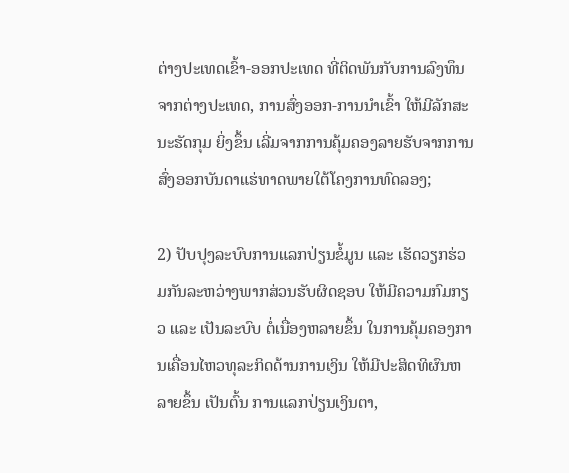ຕ່າງປະເທດເຂົ້າ-ອອກປະເທດ ທີ່ຕິດພັນກັບການລົງທຶນຈາກຕ່າງປະເທດ, ການສົ່ງອອກ-ການນໍາເຂົ້າ ໃຫ້ມີລັກສະນະຮັດກຸມ ຍິ່ງຂຶ້ນ ເລີ່ມຈາກການຄຸ້ມຄອງລາຍຮັບຈາກການສົ່ງອອກບັນດາແຮ່ທາດພາຍໃຕ້ໂຄງການທົດລອງ;

2) ປັບປຸງລະບົບການແລກປ່ຽນຂໍ້ມູນ ແລະ ເຮັດວຽກຮ່ວມກັນລະຫວ່າງພາກສ່ວນຮັບຜິດຊອບ ໃຫ້ມີຄວາມກົມກຽວ ແລະ ເປັນລະບົບ ຕໍ່ເນື່ອງຫລາຍຂຶ້ນ ໃນການຄຸ້ມຄອງການເຄື່ອນໄຫວທຸລະກິດດ້ານການເງິນ ໃຫ້ມີປະສິດທິຜົນຫລາຍຂຶ້ນ ເປັນຕົ້ນ ການແລກປ່ຽນເງິນຕາ,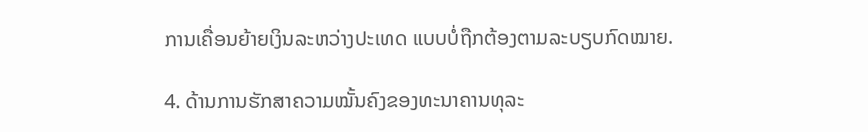ການເຄື່ອນຍ້າຍເງິນລະຫວ່າງປະເທດ ແບບບໍ່ຖືກຕ້ອງຕາມລະບຽບກົດໝາຍ.

4. ດ້ານການຮັກສາຄວາມໝັ້ນຄົງຂອງທະນາຄານທຸລະ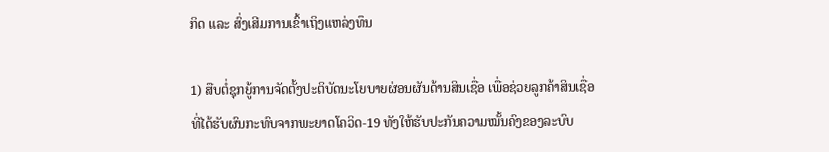ກິດ ແລະ ສົ່ງເສີມການເຂົ້າເຖິງແຫລ່ງທຶນ

1) ສືບຕໍ່ຊຸກຍູ້ການຈັດຕັ້ງປະຕິບັດນະໂຍບາຍຜ່ອນຜັນດ້ານສິນເຊື່ອ ເພື່ອຊ່ວຍລູກຄ້າສິນເຊື່ອທີ່ໄດ້ຮັບຜົນກະທົບຈາກພະຍາດໂຄວິດ-19 ທັງໃຫ້ຮັບປະກັນຄວາມໝັ້ນຄົງຂອງລະບົບ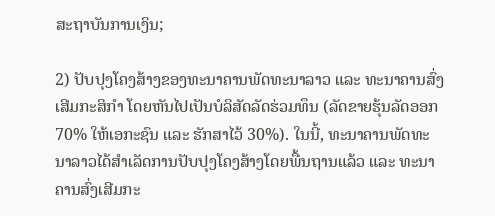ສະຖາບັນການເງິນ;

2) ປັບປຸງໂຄງສ້າງຂອງທະນາຄານພັດທະນາລາວ ແລະ ທະນາຄານສົ່ງເສີມກະສິກໍາ ໂດຍຫັນໄປເປັນບໍລິສັດລັດຮ່ວມທຶນ (ລັດຂາຍຮຸ້ນລັດອອກ 70% ໃຫ້ເອກະຊົນ ແລະ ຮັກສາໄວ້ 30%). ໃນນີ້, ທະນາຄານພັດທະນາລາວໄດ້ສໍາເລັດການປັບປຸງໂຄງສ້າງໂດຍພື້ນຖານແລ້ວ ແລະ ທະນາຄານສົ່ງເສີມກະ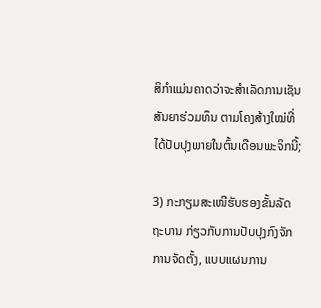ສິກຳແມ່ນຄາດວ່າຈະສໍາເລັດການເຊັນສັນຍາຮ່ວມທຶນ ຕາມໂຄງສ້າງໃໝ່ທີ່ໄດ້ປັບປຸງພາຍໃນຕົ້ນເດືອນພະຈິກນີ້;

3) ກະກຽມສະເໜີຮັບຮອງຂັ້ນລັດຖະບານ ກ່ຽວກັບການປັບປຸງກົງຈັກການຈັດຕັ້ງ, ແບບແຜນການ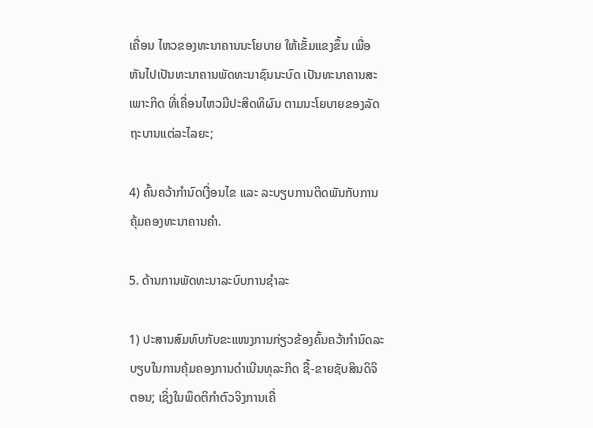ເຄື່ອນ ໄຫວຂອງທະນາຄານນະໂຍບາຍ ໃຫ້ເຂັ້ມແຂງຂຶ້ນ ເພື່ອຫັນໄປເປັນທະນາຄານພັດທະນາຊົນນະບົດ ເປັນທະນາຄານສະເພາະກິດ ທີ່ເຄື່ອນໄຫວມີປະສິດທິຜົນ ຕາມນະໂຍບາຍຂອງລັດຖະບານແຕ່ລະໄລຍະ;

4) ຄົ້ນຄວ້າກຳນົດເງື່ອນໄຂ ແລະ ລະບຽບການຕິດພັນກັບການຄຸ້ມຄອງທະນາຄານຄໍາ.

5. ດ້ານການພັດທະນາລະບົບການຊໍາລະ

1) ປະສານສົມທົບກັບຂະແໜງການກ່ຽວຂ້ອງຄົ້ນຄວ້າກຳນົດລະບຽບໃນການຄຸ້ມຄອງການດໍາເນີນທຸລະກິດ ຊື້-ຂາຍຊັບສິນດິຈິຕອນ; ເຊິ່ງໃນພຶດຕິກໍາຕົວຈິງການເຄື່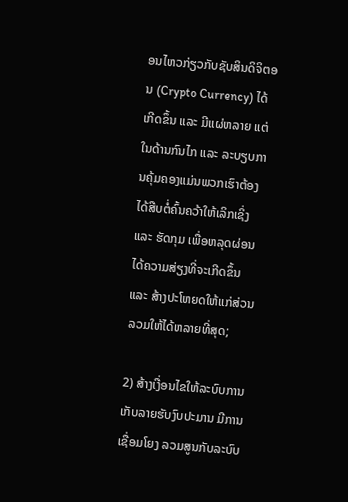ອນໄຫວກ່ຽວກັບຊັບສິນດິຈິຕອນ (Crypto Currency) ໄດ້ເກີດຂຶ້ນ ແລະ ມີແຜ່ຫລາຍ ແຕ່ໃນດ້ານກົນໄກ ແລະ ລະບຽບການຄຸ້ມຄອງແມ່ນພວກເຮົາຕ້ອງໄດ້ສືບຕໍ່ຄົ້ນຄວ້າໃຫ້ເລິກເຊິ່ງ ແລະ ຮັດກຸມ ເພື່ອຫລຸດຜ່ອນໄດ້ຄວາມສ່ຽງທີ່ຈະເກີດຂຶ້ນ ແລະ ສ້າງປະໂຫຍດໃຫ້ແກ່ສ່ວນລວມໃຫ້ໄດ້ຫລາຍທີ່ສຸດ;

2) ສ້າງເງື່ອນໄຂໃຫ້ລະບົບການເກັບລາຍຮັບງົບປະມານ ມີການເຊື່ອມໂຍງ ລວມສູນກັບລະບົບ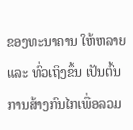ຂອງທະນາຄານ ໃຫ້ຫລາຍ ແລະ ທົ່ວເຖິງຂຶ້ນ ເປັນຕົ້ນ ການສ້າງກົນໄກເພື່ອລວມ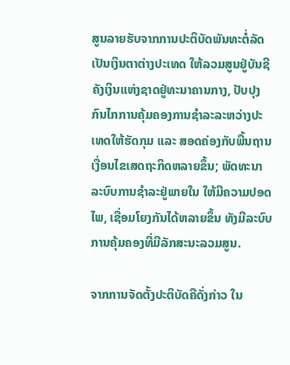ສູນລາຍຮັບຈາກການປະຕິບັດພັນທະຕໍ່ລັດເປັນເງິນຕາຕ່າງປະເທດ ໃຫ້ລວມສູນຢູ່ບັນຊີຄັງເງິນແຫ່ງຊາດຢູ່ທະນາຄານກາງ, ປັບປຸງກົນໄກການຄຸ້ມຄອງການຊໍາລະລະຫວ່າງປະເທດໃຫ້ຮັດກຸມ ແລະ ສອດຄ່ອງກັບພື້ນຖານເງື່ອນໄຂເສດຖະກິດຫລາຍຂຶ້ນ; ພັດທະນາລະບົບການຊໍາລະຢູ່ພາຍໃນ ໃຫ້ມີຄວາມປອດໄພ, ເຊື່ອມໂຍງກັນໄດ້ຫລາຍຂຶ້ນ ທັງມີລະບົບການຄຸ້ມຄອງທີ່ມີລັກສະນະລວມສູນ.

ຈາກການຈັດຕັ້ງປະຕິບັດຄືດັ່ງກ່າວ ໃນ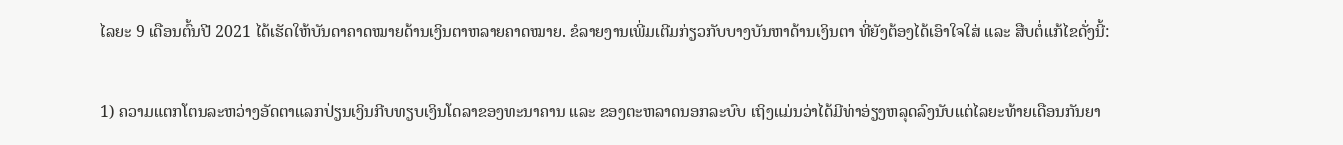ໄລຍະ 9 ເດືອນຕົ້ນປີ 2021 ໄດ້ເຮັດໃຫ້ບັນດາຄາດໝາຍດ້ານເງິນຕາຫລາຍຄາດໝາຍ. ຂໍລາຍງານເພີ່ມເຕີມກ່ຽວກັບບາງບັນຫາດ້ານເງິນຕາ ທີ່ຍັງຕ້ອງໄດ້ເອົາໃຈໃສ່ ແລະ ສືບຕໍ່ແກ້ໄຂດັ່ງນີ້:

1) ຄວາມແຕກໂຕນລະຫວ່າງອັດຕາແລກປ່ຽນເງິນກີບທຽບເງິນໂດລາຂອງທະນາຄານ ແລະ ຂອງຕະຫລາດນອກລະບົບ ເຖິງແມ່ນວ່າໄດ້ມີທ່າອ່ຽງຫລຸດລົງນັບແຕ່ໄລຍະທ້າຍເດືອນກັນຍາ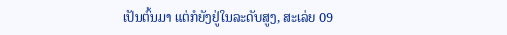ເປັນຕົ້ນມາ ແຕ່ກໍຍັງຢູ່ໃນລະດັບສູງ, ສະເລ່ຍ 09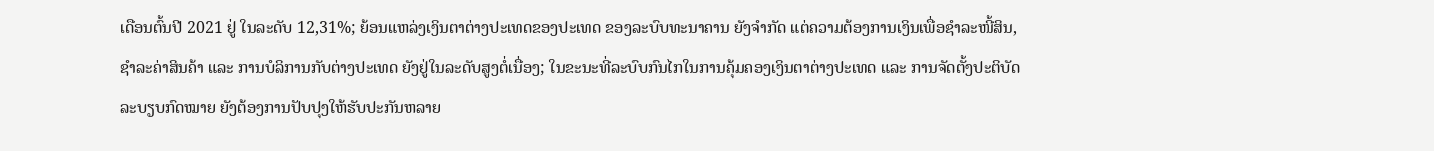ເດືອນຕົ້ນປີ 2021 ຢູ່ ໃນລະດັບ 12,31%; ຍ້ອນແຫລ່ງເງິນຕາຕ່າງປະເທດຂອງປະເທດ ຂອງລະບົບທະນາຄານ ຍັງຈໍາກັດ ແຕ່ຄວາມຕ້ອງການເງິນເພື່ອຊໍາລະໜີ້ສິນ, ຊຳລະຄ່າສິນຄ້າ ແລະ ການບໍລິການກັບຕ່າງປະເທດ ຍັງຢູ່ໃນລະດັບສູງຕໍ່ເນື່ອງ; ໃນຂະນະທີ່ລະບົບກົນໄກໃນການຄຸ້ມຄອງເງິນຕາຕ່າງປະເທດ ແລະ ການຈັດຕັ້ງປະຕິບັດລະບຽບກົດໝາຍ ຍັງຕ້ອງການປັບປຸງໃຫ້ຮັບປະກັນຫລາຍ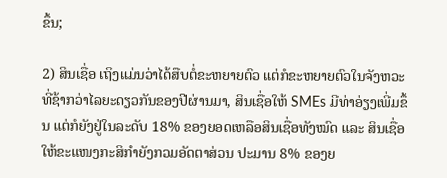ຂຶ້ນ;

2) ສິນເຊື່ອ ເຖິງແມ່ນວ່າໄດ້ສືບຕໍ່ຂະຫຍາຍຕົວ ແຕ່ກໍຂະຫຍາຍຕົວໃນຈັງຫວະທີ່ຊ້າກວ່າໄລຍະດຽວກັນຂອງປີຜ່ານມາ, ສິນເຊື່ອໃຫ້ SMEs ມີທ່າອ່ຽງເພີ່ມຂຶ້ນ ແຕ່ກໍຍັງຢູ່ໃນລະດັບ 18% ຂອງຍອດເຫລືອສິນເຊື່ອທັງໝົດ ແລະ ສິນເຊື່ອໃຫ້ຂະແໜງກະສິກໍາຍັງກວມອັດຕາສ່ວນ ປະມານ 8% ຂອງຍ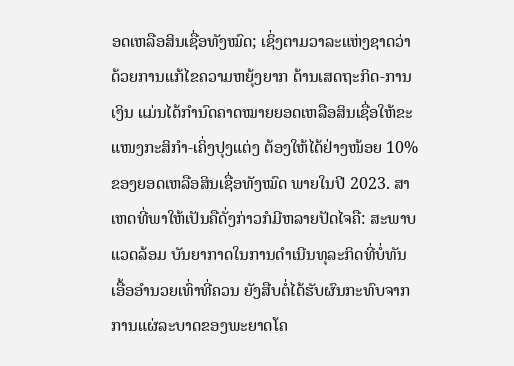ອດເຫລືອສິນເຊື່ອທັງໝົດ; ເຊິ່ງຕາມວາລະແຫ່ງຊາດວ່າດ້ວຍການແກ້ໄຂຄວາມຫຍຸ້ງຍາກ ດ້ານເສດຖະກິດ-ການເງິນ ແມ່ນໄດ້ກຳນົດຄາດໝາຍຍອດເຫລືອສິນເຊື່ອໃຫ້ຂະແໜງກະສິກໍາ-ເຄິ່ງປຸງແຕ່ງ ຕ້ອງໃຫ້ໄດ້ຢ່າງໜ້ອຍ 10% ຂອງຍອດເຫລືອສິນເຊື່ອທັງໝົດ ພາຍໃນປີ 2023. ສາ ເຫດທີ່ພາໃຫ້ເປັນຄືດັ່ງກ່າວກໍມີຫລາຍປັດໄຈຄື: ສະພາບແວດລ້ອມ ບັນຍາກາດໃນການດໍາເນີນທຸລະກິດທີ່ບໍ່ທັນເອື້ອອໍານວຍເທົ່າທີ່ຄວນ ຍັງສືບຕໍ່ໄດ້ຮັບຜົນກະທົບຈາກການແຜ່ລະບາດຂອງພະຍາດໂຄ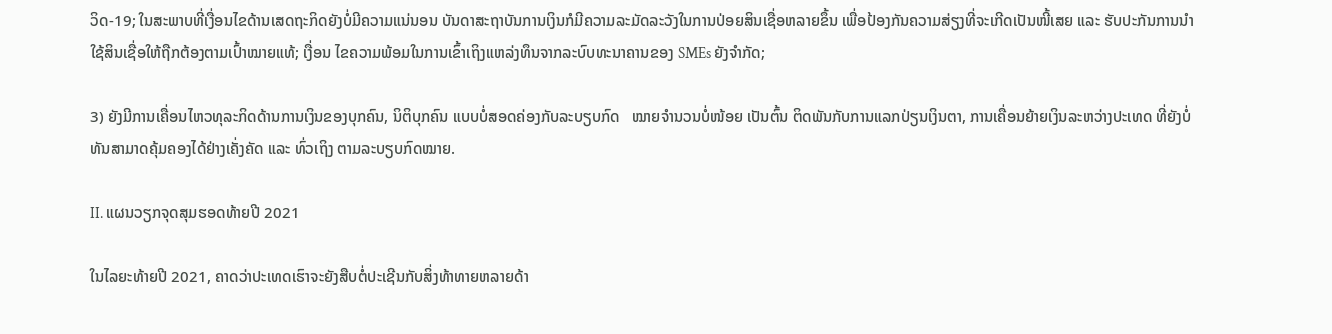ວິດ-19; ໃນສະພາບທີ່ເງື່ອນໄຂດ້ານເສດຖະກິດຍັງບໍ່ມີຄວາມແນ່ນອນ ບັນດາສະຖາບັນການເງິນກໍມີຄວາມລະມັດລະວັງໃນການປ່ອຍສິນເຊື່ອຫລາຍຂຶ້ນ ເພື່ອປ້ອງກັນຄວາມສ່ຽງທີ່ຈະເກີດເປັນໜີ້ເສຍ ແລະ ຮັບປະກັນການນໍາໃຊ້ສິນເຊື່ອໃຫ້ຖືກຕ້ອງຕາມເປົ້າໝາຍແທ້; ເງື່ອນ ໄຂຄວາມພ້ອມໃນການເຂົ້າເຖິງແຫລ່ງທຶນຈາກລະບົບທະນາຄານຂອງ SMEs ຍັງຈຳກັດ;

3) ຍັງມີການເຄື່ອນໄຫວທຸລະກິດດ້ານການເງິນຂອງບຸກຄົນ, ນິຕິບຸກຄົນ ແບບບໍ່ສອດຄ່ອງກັບລະບຽບກົດ   ໝາຍຈໍານວນບໍ່ໜ້ອຍ ເປັນຕົ້ນ ຕິດພັນກັບການແລກປ່ຽນເງິນຕາ, ການເຄື່ອນຍ້າຍເງິນລະຫວ່າງປະເທດ ທີ່ຍັງບໍ່ທັນສາມາດຄຸ້ມຄອງໄດ້ຢ່າງເຄັ່ງຄັດ ແລະ ທົ່ວເຖິງ ຕາມລະບຽບກົດໝາຍ.

II. ແຜນວຽກຈຸດສຸມຮອດທ້າຍປີ 2021

ໃນໄລຍະທ້າຍປີ 2021, ຄາດວ່າປະເທດເຮົາຈະຍັງສືບຕໍ່ປະເຊີນກັບສິ່ງທ້າທາຍຫລາຍດ້າ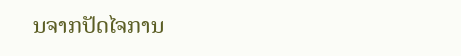ນຈາກປັດໄຈການ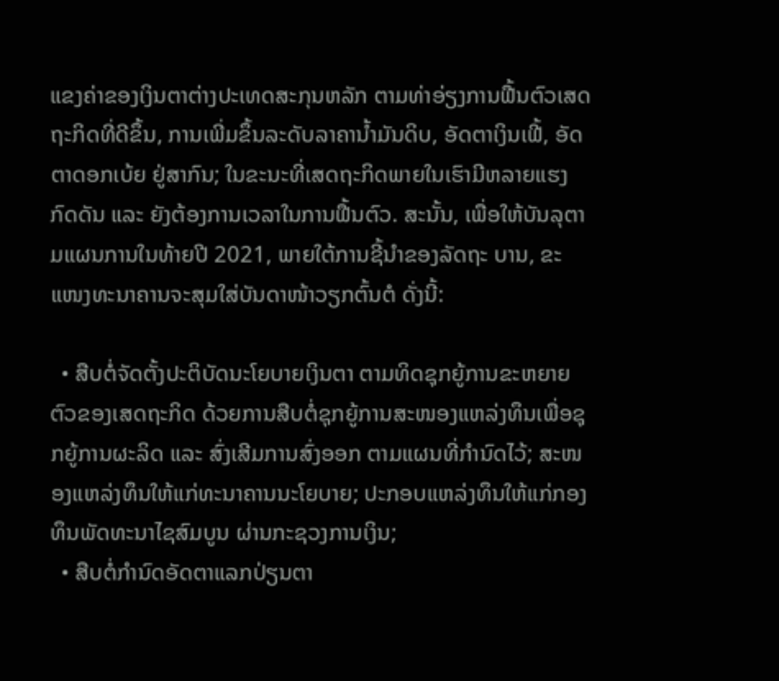ແຂງຄ່າຂອງເງິນຕາຕ່າງປະເທດສະກຸນຫລັກ ຕາມທ່າອ່ຽງການຟື້ນຕົວເສດຖະກິດທີ່ດີຂຶ້ນ, ການເພີ່ມຂຶ້ນລະດັບລາຄານ້ຳມັນດິບ, ອັດຕາເງິນເຟີ້, ອັດຕາດອກເບ້ຍ ຢູ່ສາກົນ; ໃນຂະນະທີ່ເສດຖະກິດພາຍໃນເຮົາມີຫລາຍແຮງກົດດັນ ແລະ ຍັງຕ້ອງການເວລາໃນການຟື້ນຕົວ. ສະນັ້ນ, ເພື່ອໃຫ້ບັນລຸຕາມແຜນການໃນທ້າຍປີ 2021, ພາຍໃຕ້ການຊີ້ນຳຂອງລັດຖະ ບານ, ຂະແໜງທະນາຄານຈະສຸມໃສ່ບັນດາໜ້າວຽກຕົ້ນຕໍ ດັ່ງນີ້:

  • ສືບຕໍ່ຈັດຕັ້ງປະຕິບັດນະໂຍບາຍເງິນຕາ ຕາມທິດຊຸກຍູ້ການຂະຫຍາຍຕົວຂອງເສດຖະກິດ ດ້ວຍການສືບຕໍ່ຊຸກຍູ້ການສະໜອງແຫລ່ງທຶນເພື່ອຊຸກຍູ້ການຜະລິດ ແລະ ສົ່ງເສີມການສົ່ງອອກ ຕາມແຜນທີ່ກໍານົດໄວ້; ສະໜອງແຫລ່ງທຶນໃຫ້ແກ່ທະນາຄານນະໂຍບາຍ; ປະກອບແຫລ່ງທຶນໃຫ້ແກ່ກອງທຶນພັດທະນາໄຊສົມບູນ ຜ່ານກະຊວງການເງິນ;
  • ສືບຕໍ່ກໍານົດອັດຕາແລກປ່ຽນຕາ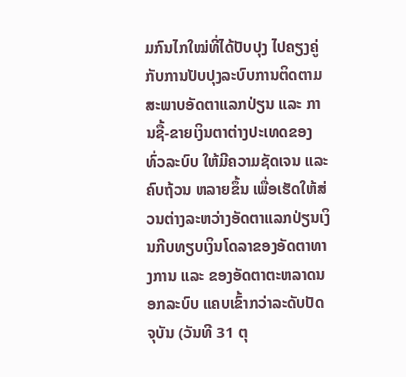ມກົນໄກໃໝ່ທີ່ໄດ້ປັບປຸງ ໄປຄຽງຄູ່ກັບການປັບປຸງລະບົບການຕິດຕາມສະພາບອັດຕາແລກປ່ຽນ ແລະ ການຊື້-ຂາຍເງິນຕາຕ່າງປະເທດຂອງທົ່ວລະບົບ ໃຫ້ມີຄວາມຊັດເຈນ ແລະ ຄົບຖ້ວນ ຫລາຍຂຶ້ນ ເພື່ອເຮັດໃຫ້ສ່ວນຕ່າງລະຫວ່າງອັດຕາແລກປ່ຽນເງິນກີບທຽບເງິນໂດລາຂອງອັດຕາທາງການ ແລະ ຂອງອັດຕາຕະຫລາດນອກລະບົບ ແຄບເຂົ້າກວ່າລະດັບປັດຈຸບັນ (ວັນທີ 31 ຕຸ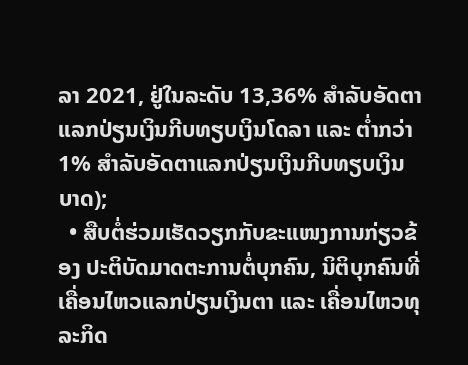ລາ 2021, ຢູ່ໃນລະດັບ 13,36% ສໍາລັບອັດຕາແລກປ່ຽນເງິນກີບທຽບເງິນໂດລາ ແລະ ຕໍ່າກວ່າ 1% ສໍາລັບອັດຕາແລກປ່ຽນເງິນກີບທຽບເງິນບາດ);
  • ສືບຕໍ່ຮ່ວມເຮັດວຽກກັບຂະແໜງການກ່ຽວຂ້ອງ ປະຕິບັດມາດຕະການຕໍ່ບຸກຄົນ, ນິຕິບຸກຄົນທີ່ເຄື່ອນໄຫວແລກປ່ຽນເງິນຕາ ແລະ ເຄື່ອນໄຫວທຸລະກິດ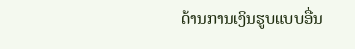ດ້ານການເງິນຮູບແບບອື່ນ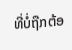ທີ່ບໍ່ຖືກຕ້ອ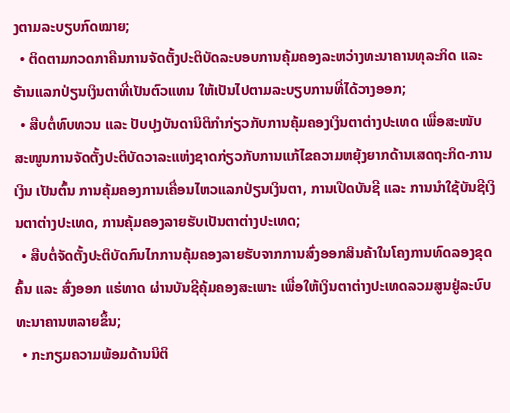ງຕາມລະບຽບກົດໝາຍ;
  • ຕິດຕາມກວດກາຄືນການຈັດຕັ້ງປະຕິບັດລະບອບການຄຸ້ມຄອງລະຫວ່າງທະນາຄານທຸລະກິດ ແລະ ຮ້ານແລກປ່ຽນເງິນຕາທີ່ເປັນຕົວແທນ ໃຫ້ເປັນໄປຕາມລະບຽບການທີ່ໄດ້ວາງອອກ;
  • ສືບຕໍ່ທົບທວນ ແລະ ປັບປຸງບັນດານິຕິກໍາກ່ຽວກັບການຄຸ້ມຄອງເງິນຕາຕ່າງປະເທດ ເພື່ອສະໜັບສະໜູນການຈັດຕັ້ງປະຕິບັດວາລະແຫ່ງຊາດກ່ຽວກັບການແກ້ໄຂຄວາມຫຍຸ້ງຍາກດ້ານເສດຖະກິດ-ການເງິນ ເປັນຕົ້ນ ການຄຸ້ມຄອງການເຄື່ອນໄຫວແລກປ່ຽນເງິນຕາ, ການເປີດບັນຊີ ແລະ ການນໍາໃຊ້ບັນຊີເງິນຕາຕ່າງປະເທດ, ການຄຸ້ມຄອງລາຍຮັບເປັນຕາຕ່າງປະເທດ;
  • ສືບຕໍ່ຈັດຕັ້ງປະຕິບັດກົນໄກການຄຸ້ມຄອງລາຍຮັບຈາກການສົ່ງອອກສິນຄ້າໃນໂຄງການທົດລອງຂຸດຄົ້ນ ແລະ ສົ່ງອອກ ແຮ່ທາດ ຜ່ານບັນຊີຄຸ້ມຄອງສະເພາະ ເພື່ອໃຫ້ເງິນຕາຕ່າງປະເທດລວມສູນຢູ່ລະບົບທະນາຄານຫລາຍຂຶ້ນ;
  • ກະກຽມຄວາມພ້ອມດ້ານນິຕິ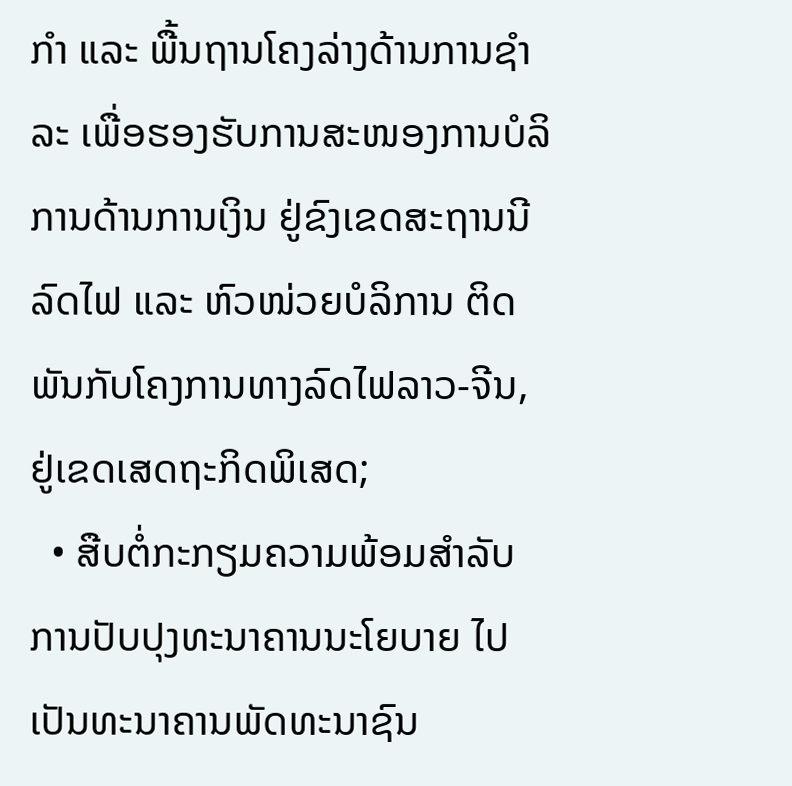ກໍາ ແລະ ພື້ນຖານໂຄງລ່າງດ້ານການຊໍາລະ ເພື່ອຮອງຮັບການສະໜອງການບໍລິການດ້ານການເງິນ ຢູ່ຂົງເຂດສະຖານນີລົດໄຟ ແລະ ຫົວໜ່ວຍບໍລິການ ຕິດພັນກັບໂຄງການທາງລົດໄຟລາວ-ຈີນ, ຢູ່ເຂດເສດຖະກິດພິເສດ;
  • ສືບຕໍ່ກະກຽມຄວາມພ້ອມສໍາລັບການປັບປຸງທະນາຄານນະໂຍບາຍ ໄປເປັນທະນາຄານພັດທະນາຊົນ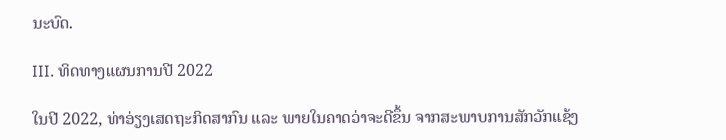ນະບົດ.

III. ທິດທາງແຜນການປີ 2022

ໃນປີ 2022, ທ່າອ່ຽງເສດຖະກິດສາກົນ ແລະ ພາຍໃນຄາດວ່າຈະດີຂຶ້ນ ຈາກສະພາບການສັກວັກແຊ້ງ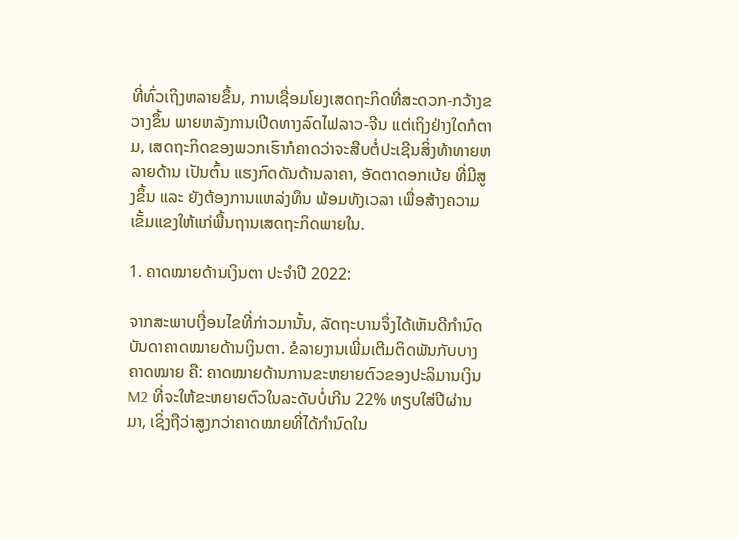ທີ່ທົ່ວເຖິງຫລາຍຂຶ້ນ, ການເຊື່ອມໂຍງເສດຖະກິດທີ່ສະດວກ-ກວ້າງຂວາງຂຶ້ນ ພາຍຫລັງການເປີດທາງລົດໄຟລາວ-ຈີນ ແຕ່ເຖິງຢ່າງໃດກໍຕາມ, ເສດຖະກິດຂອງພວກເຮົາກໍຄາດວ່າຈະສືບຕໍ່ປະເຊີນສິ່ງທ້າທາຍຫລາຍດ້ານ ເປັນຕົ້ນ ແຮງກົດດັນດ້ານລາຄາ, ອັດຕາດອກເບ້ຍ ທີ່ມີສູງຂຶ້ນ ແລະ ຍັງຕ້ອງການແຫລ່ງທຶນ ພ້ອມທັງເວລາ ເພື່ອສ້າງຄວາມເຂັ້ມແຂງໃຫ້ແກ່ພື້ນຖານເສດຖະກິດພາຍໃນ.

1. ຄາດໝາຍດ້ານເງິນຕາ ປະຈຳປີ 2022:

ຈາກສະພາບເງື່ອນໄຂທີ່ກ່າວມານັ້ນ, ລັດຖະບານຈຶ່ງໄດ້ເຫັນດີກໍານົດບັນດາຄາດໝາຍດ້ານເງິນຕາ. ຂໍລາຍງານເພີ່ມເຕີມຕິດພັນກັບບາງຄາດໝາຍ ຄື: ຄາດໝາຍດ້ານການຂະຫຍາຍຕົວຂອງປະລິມານເງິນ M2 ທີ່ຈະໃຫ້ຂະຫຍາຍຕົວໃນລະດັບບໍ່ເກີນ 22% ທຽບໃສ່ປີຜ່ານມາ, ເຊິ່ງຖືວ່າສູງກວ່າຄາດໝາຍທີ່ໄດ້ກໍານົດໃນ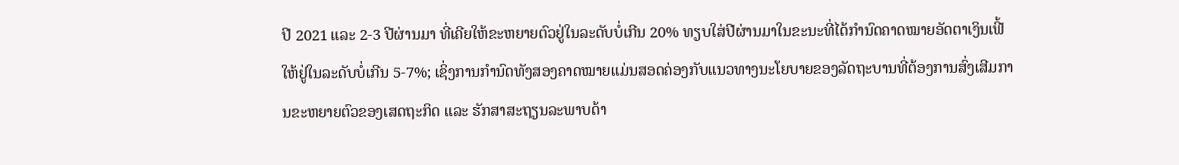ປີ 2021 ແລະ 2-3 ປີຜ່ານມາ ທີ່ເຄີຍໃຫ້ຂະຫຍາຍຕົວຢູ່ໃນລະດັບບໍ່ເກີນ 20% ທຽບໃສ່ປີຜ່ານມາໃນຂະນະທີ່ໄດ້ກຳນົດຄາດໝາຍອັດຕາເງິນເຟີ້ໃຫ້ຢູ່ໃນລະດັບບໍ່ເກີນ 5-7%; ເຊິ່ງການກຳນົດທັງສອງຄາດໝາຍແມ່ນສອດຄ່ອງກັບແນວທາງນະໂຍບາຍຂອງລັດຖະບານທີ່ຕ້ອງການສົ່ງເສີມການຂະຫຍາຍຕົວຂອງເສດຖະກິດ ແລະ ຮັກສາສະຖຽນລະພາບດ້າ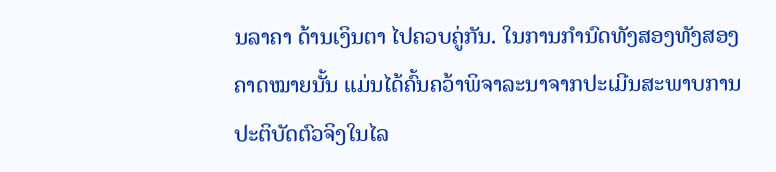ນລາຄາ ດ້ານເງິນຕາ ໄປຄວບຄູ່ກັນ. ໃນການກໍານົດທັງສອງທັງສອງຄາດໝາຍນັ້ນ ແມ່ນໄດ້ຄົ້ນຄວ້າພິຈາລະນາຈາກປະເມີນສະພາບການປະຕິບັດຕົວຈິງໃນໄລ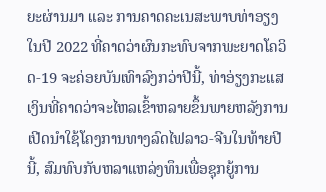ຍະຜ່ານມາ ແລະ ການຄາດຄະເນສະພາບທ່າອຽງໃນປີ 2022 ທີ່ຄາດວ່າຜົນກະທົບຈາກພະຍາດໂຄວິດ-19 ຈະຄ່ອຍບັນເທົາລົງກວ່າປີນີ້, ທ່າອ່ຽງກະແສເງິນທີ່ຄາດວ່າຈະໄຫລເຂົ້າຫລາຍຂຶ້ນພາຍຫລັງການເປີດນໍາໃຊ້ໂຄງການທາງລົດໄຟລາວ-ຈີນໃນທ້າຍປີນີ້, ສົມທົບກັບຫລາແຫລ່ງທຶນເພື່ອຊຸກຍູ້ການ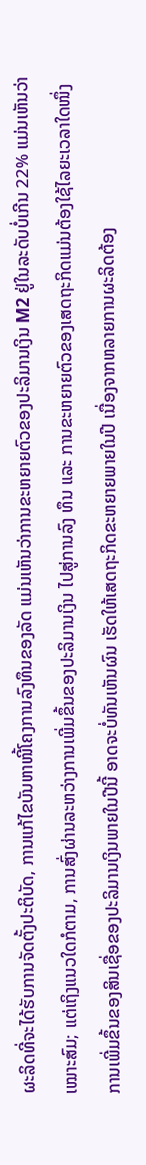ຜະລິດທີ່ຈະໄດ້ຮັບການຈັດຕັ້ງປະຕິບັດ, ການແກ້ໄຂບັນຫາໜີ້ໂຄງການລົງທຶນຂອງລັດ ແມ່ນເຫັນວ່າການຂະຫຍາຍຕົວຂອງປະລິມານເງິນ M2 ຢູ່ໃນລະດັບບໍ່ເກີນ 22% ແມ່ນເຫັນວ່າເໝາະສົມ; ແຕ່ເຖິງແນວໃດກໍຕາມ, ການສົ່ງຜ່ານລະຫວ່າງການເພີ່ມຂຶ້ນຂອງປະລິມານເງິນ ໄປສູ່ການລົງ ທຶນ ແລະ ການຂະຫຍາຍຕົວຂອງເສດຖະກິດແມ່ນຕ້ອງໃຊ້ໄລຍະເວລາໃດໜຶ່ງ ການເພີ່ມຂຶ້ນຂອງສິນເຊື່ອຂອງປະລິມານເງິນພາຍໃນປີນີ້ ອາດຈະບໍ່ທັນເຫັນຜົນ ເຮັດໃຫ້ເສດຖະກິດຂະຫຍາຍພາຍໃນປີ ເນື່ອງຈາກຫລາຍການຜະລິດຕ້ອງ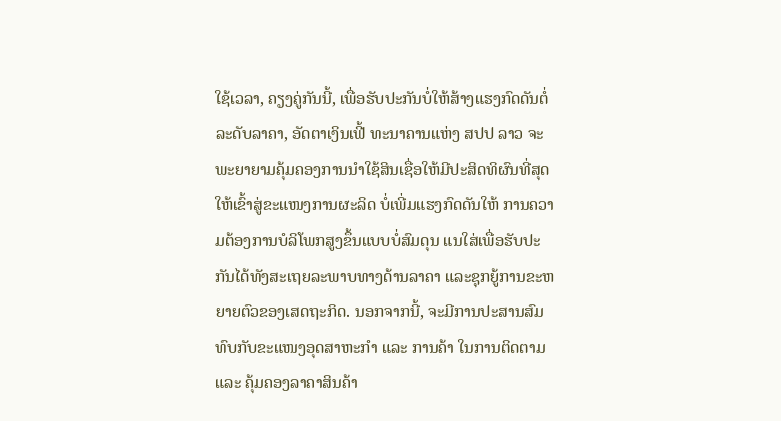ໃຊ້ເວລາ, ຄຽງຄູ່ກັນນີ້, ເພື່ອຮັບປະກັນບໍ່ໃຫ້ສ້າງແຮງກົດດັນຕໍ່ລະດັບລາຄາ, ອັດຕາເງິນເຟີ້ ທະນາຄານແຫ່ງ ສປປ ລາວ ຈະພະຍາຍາມຄຸ້ມຄອງການນໍາໃຊ້ສິນເຊື່ອໃຫ້ມີປະສິດທິຜົນທີ່ສຸດ ໃຫ້ເຂົ້າສູ່ຂະແໜງການຜະລິດ ບໍ່ເພີ່ມແຮງກົດດັນໃຫ້ ການຄວາມຕ້ອງການບໍລິໂພກສູງຂຶ້ນແບບບໍ່ສົມດຸນ ແນໃສ່ເພື່ອຮັບປະກັນໄດ້ທັງສະເຖຍລະພາບທາງດ້ານລາຄາ ແລະຊຸກຍູ້ການຂະຫຍາຍຕົວຂອງເສດຖະກິດ. ນອກຈາກນີ້, ຈະມີການປະສານສົມທົບກັບຂະແໜງອຸດສາຫະກໍາ ແລະ ການຄ້າ ໃນການຕິດຕາມ ແລະ ຄຸ້ມຄອງລາຄາສິນຄ້າ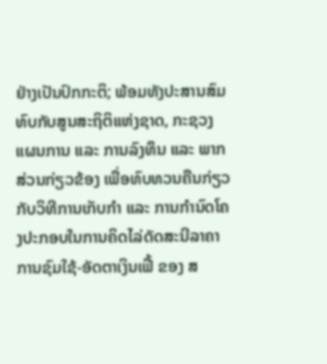ຢ່າງເປັນປົກກະຕິ; ພ້ອມທັງປະສານສົມທົບກັບສູນສະຖິຕິແຫ່ງຊາດ, ກະຊວງແຜນການ ແລະ ການລົງທຶນ ແລະ ພາກສ່ວນກ່ຽວຂ້ອງ ເພື່ອທົບທວນຄືນກ່ຽວກັບວິທີການເກັບກໍາ ແລະ ການກໍານົດໂຄງປະກອບໃນການຄິດໄລ່ດັດສະນີລາຄາການຊົມໃຊ້-ອັດຕາເງິນເຟີ້ ຂອງ ສ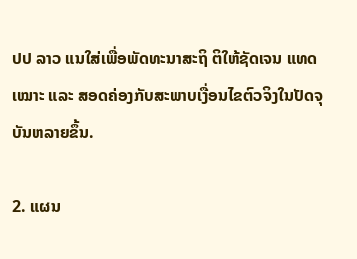ປປ ລາວ ແນໃສ່ເພື່ອພັດທະນາສະຖິ ຕິໃຫ້ຊັດເຈນ ແທດເໝາະ ແລະ ສອດຄ່ອງກັບສະພາບເງື່ອນໄຂຕົວຈິງໃນປັດຈຸບັນຫລາຍຂຶ້ນ.

2. ແຜນ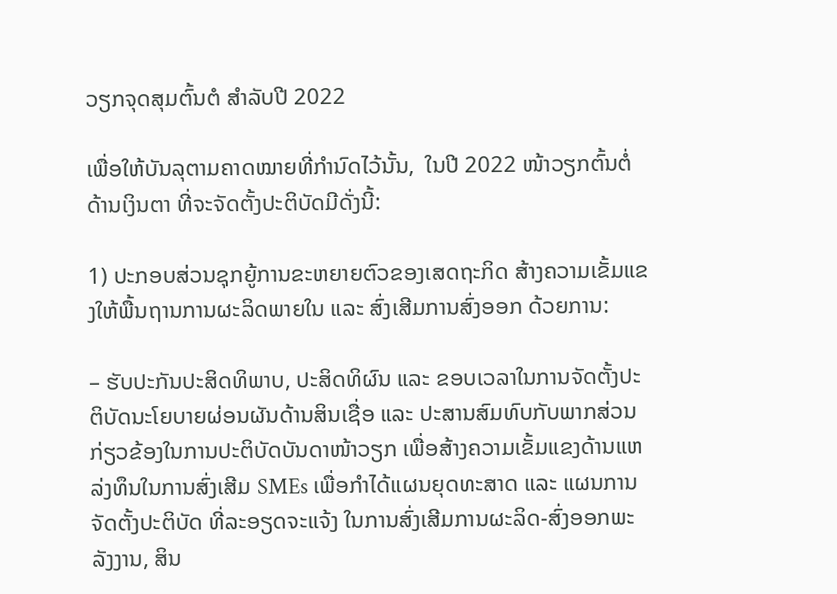ວຽກຈຸດສຸມຕົ້ນຕໍ ສໍາລັບປີ 2022

ເພື່ອໃຫ້ບັນລຸຕາມຄາດໝາຍທີ່ກຳນົດໄວ້ນັ້ນ,  ໃນປີ 2022 ໜ້າວຽກຕົ້ນຕໍ່ດ້ານເງິນຕາ ທີ່ຈະຈັດຕັ້ງປະຕິບັດມີດັ່ງນີ້:

1) ປະກອບສ່ວນຊຸກຍູ້ການຂະຫຍາຍຕົວຂອງເສດຖະກິດ ສ້າງຄວາມເຂັ້ມແຂງໃຫ້ພື້ນຖານການຜະລິດພາຍໃນ ແລະ ສົ່ງເສີມການສົ່ງອອກ ດ້ວຍການ:

– ຮັບປະກັນປະສິດທິພາບ, ປະສິດທິຜົນ ແລະ ຂອບເວລາໃນການຈັດຕັ້ງປະຕິບັດນະໂຍບາຍຜ່ອນຜັນດ້ານສິນເຊື່ອ ແລະ ປະສານສົມທົບກັບພາກສ່ວນກ່ຽວຂ້ອງໃນການປະຕິບັດບັນດາໜ້າວຽກ ເພື່ອສ້າງຄວາມເຂັ້ມແຂງດ້ານແຫລ່ງທຶນໃນການສົ່ງເສີມ SMEs ເພື່ອກໍາໄດ້ແຜນຍຸດທະສາດ ແລະ ແຜນການຈັດຕັ້ງປະຕິບັດ ທີ່ລະອຽດຈະແຈ້ງ ໃນການສົ່ງເສີມການຜະລິດ-ສົ່ງອອກພະລັງງານ, ສິນ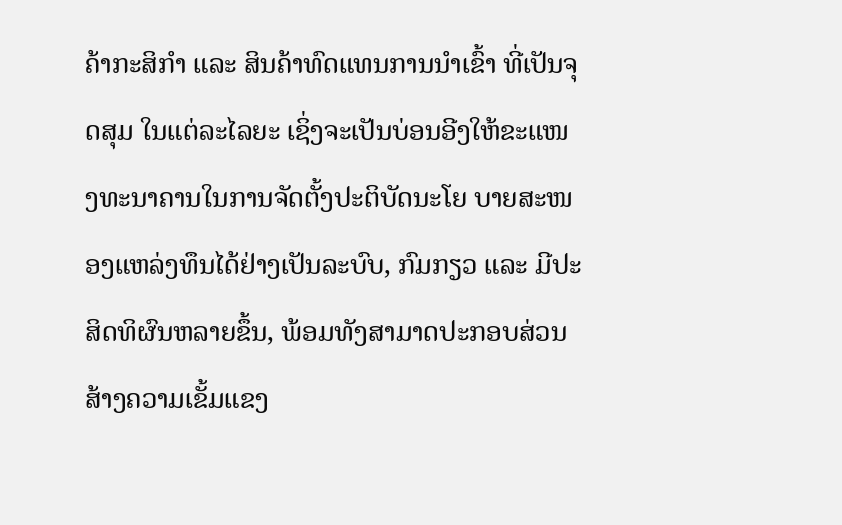ຄ້າກະສິກໍາ ແລະ ສິນຄ້າທົດແທນການນໍາເຂົ້າ ທີ່ເປັນຈຸດສຸມ ໃນແຕ່ລະໄລຍະ ເຊິ່ງຈະເປັນບ່ອນອີງໃຫ້ຂະແໜງທະນາຄານໃນການຈັດຕັ້ງປະຕິບັດນະໂຍ ບາຍສະໜອງແຫລ່ງທຶນໄດ້ຢ່າງເປັນລະບົບ, ກົມກຽວ ແລະ ມີປະສິດທິຜົນຫລາຍຂຶ້ນ, ພ້ອມທັງສາມາດປະກອບສ່ວນສ້າງຄວາມເຂັ້ມແຂງ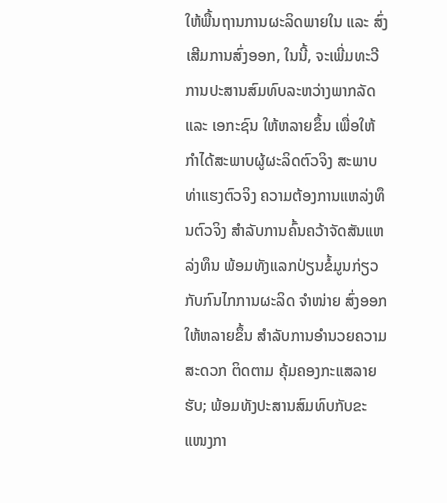ໃຫ້ພື້ນຖານການຜະລິດພາຍໃນ ແລະ ສົ່ງເສີມການສົ່ງອອກ, ໃນນີ້, ຈະເພີ່ມທະວີການປະສານສົມທົບລະຫວ່າງພາກລັດ ແລະ ເອກະຊົນ ໃຫ້ຫລາຍຂຶ້ນ ເພື່ອໃຫ້ກຳໄດ້ສະພາບຜູ້ຜະລິດຕົວຈິງ ສະພາບທ່າແຮງຕົວຈິງ ຄວາມຕ້ອງການແຫລ່ງທຶນຕົວຈິງ ສໍາລັບການຄົ້ນຄວ້າຈັດສັນແຫລ່ງທຶນ ພ້ອມທັງແລກປ່ຽນຂໍ້ມູນກ່ຽວກັບກົນໄກການຜະລິດ ຈຳໜ່າຍ ສົ່ງອອກ ໃຫ້ຫລາຍຂຶ້ນ ສໍາລັບການອໍານວຍຄວາມສະດວກ ຕິດຕາມ ຄຸ້ມຄອງກະແສລາຍຮັບ; ພ້ອມທັງປະສານສົມທົບກັບຂະແໜງກາ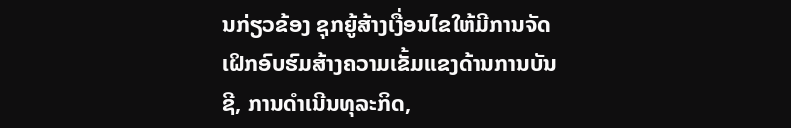ນກ່ຽວຂ້ອງ ຊຸກຍູ້ສ້າງເງື່ອນໄຂໃຫ້ມີການຈັດເຝິກອົບຮົມສ້າງຄວາມເຂັ້ມແຂງດ້ານການບັນຊີ, ການດໍາເນີນທຸລະກິດ,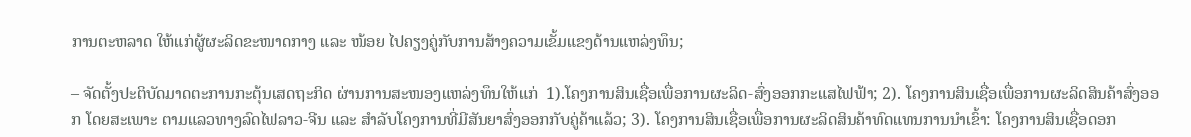ການຕະຫລາດ ໃຫ້ແກ່ຜູ້ຜະລິດຂະໜາດກາງ ແລະ ໜ້ອຍ ໄປຄຽງຄູ່ກັບການສ້າງຄວາມເຂັ້ມແຂງດ້ານແຫລ່ງທຶນ;

– ຈັດຕັ້ງປະຕິບັດມາດຕະການກະຕຸ້ນເສດຖະກິດ ຜ່ານການສະໜອງແຫລ່ງທຶນໃຫ້ແກ່  1).ໂຄງການສິນເຊື່ອເພື່ອການຜະລິດ-ສົ່ງອອກກະແສໄຟຟ້າ; 2). ໂຄງການສິນເຊື່ອເພື່ອການຜະລິດສິນຄ້າສົ່ງອອກ ໂດຍສະເພາະ ຕາມແລວທາງລົດໄຟລາວ-ຈີນ ແລະ ສໍາລັບໂຄງການທີ່ມີສັນຍາສົ່ງອອກກັບຄູ່ຄ້າແລ້ວ; 3). ໂຄງການສິນເຊື່ອເພື່ອການຜະລິດສິນຄ້າທົດແທນການນໍາເຂົ້າ: ໂຄງການສິນເຊື່ອດອກ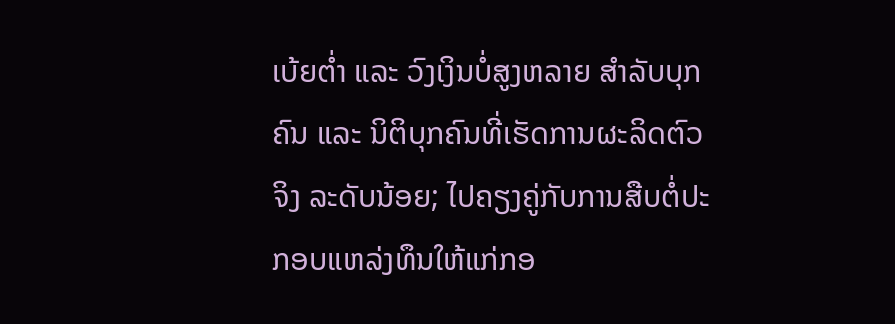ເບ້ຍຕໍ່າ ແລະ ວົງເງິນບໍ່ສູງຫລາຍ ສໍາລັບບຸກຄົນ ແລະ ນິຕິບຸກຄົນທີ່ເຮັດການຜະລິດຕົວຈິງ ລະດັບນ້ອຍ; ໄປຄຽງຄູ່ກັບການສືບຕໍ່ປະກອບແຫລ່ງທຶນໃຫ້ແກ່ກອ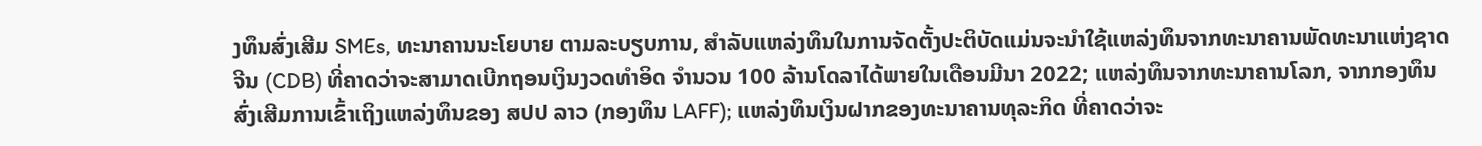ງທຶນສົ່ງເສີມ SMEs, ທະນາຄານນະໂຍບາຍ ຕາມລະບຽບການ, ສໍາລັບແຫລ່ງທຶນໃນການຈັດຕັ້ງປະຕິບັດແມ່ນຈະນໍາໃຊ້ແຫລ່ງທຶນຈາກທະນາຄານພັດທະນາແຫ່ງຊາດຈີນ (CDB) ທີ່ຄາດວ່າຈະສາມາດເບີກຖອນເງິນງວດທໍາອິດ ຈໍານວນ 100 ລ້ານໂດລາໄດ້ພາຍໃນເດືອນມີນາ 2022; ແຫລ່ງທຶນຈາກທະນາຄານໂລກ, ຈາກກອງທຶນສົ່ງເສີມການເຂົ້າເຖິງແຫລ່ງທຶນຂອງ ສປປ ລາວ (ກອງທຶນ LAFF); ແຫລ່ງທຶນເງິນຝາກຂອງທະນາຄານທຸລະກິດ ທີ່ຄາດວ່າຈະ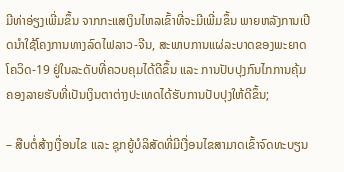ມີທ່າອ່ຽງເພີ່ມຂຶ້ນ ຈາກກະແສເງິນໄຫລເຂົ້າທີ່ຈະມີເພີ່ມຂຶ້ນ ພາຍຫລັງການເປີດນໍາໃຊ້ໂຄງການທາງລົດໄຟລາວ-ຈີນ, ສະພາບການແຜ່ລະບາດຂອງພະຍາດໂຄວິດ-19 ຢູ່ໃນລະດັບທີ່ຄວບຄຸມໄດ້ດີຂຶ້ນ ແລະ ການປັບປຸງກົນໄກການຄຸ້ມຄອງລາຍຮັບທີ່ເປັນເງິນຕາຕ່າງປະເທດໄດ້ຮັບການປັບປຸງໃຫ້ດີຂຶ້ນ;

– ສືບຕໍ່ສ້າງເງື່ອນໄຂ ແລະ ຊຸກຍູ້ບໍລິສັດທີ່ມີເງື່ອນໄຂສາມາດເຂົ້າຈົດທະບຽນ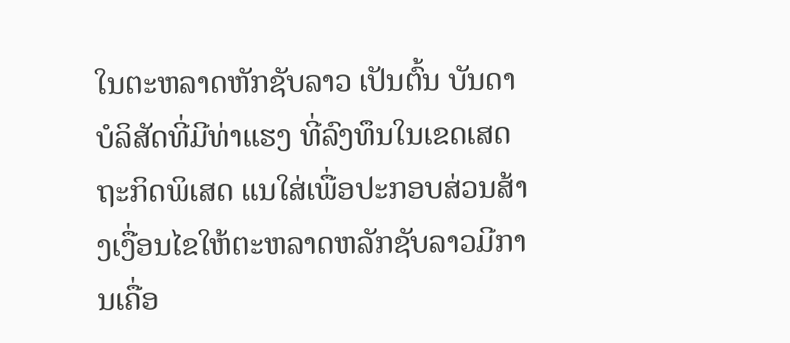ໃນຕະຫລາດຫັກຊັບລາວ ເປັນຕົ້ນ ບັນດາບໍລິສັດທີ່ມີທ່າແຮງ ທີ່ລົງທຶນໃນເຂດເສດຖະກິດພິເສດ ແນໃສ່ເພື່ອປະກອບສ່ວນສ້າງເງື່ອນໄຂໃຫ້ຕະຫລາດຫລັກຊັບລາວມີການເຄື່ອ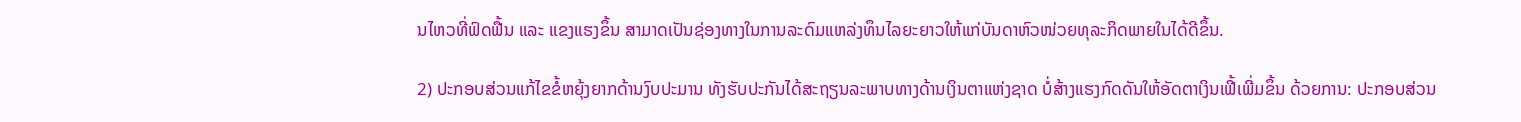ນໄຫວທີ່ຟົດຟື້ນ ແລະ ແຂງແຮງຂຶ້ນ ສາມາດເປັນຊ່ອງທາງໃນການລະດົມແຫລ່ງທຶນໄລຍະຍາວໃຫ້ແກ່ບັນດາຫົວໜ່ວຍທຸລະກິດພາຍໃນໄດ້ດີຂຶ້ນ.

2) ປະກອບສ່ວນແກ້ໄຂຂໍ້ຫຍຸ້ງຍາກດ້ານງົບປະມານ ທັງຮັບປະກັນໄດ້ສະຖຽນລະພາບທາງດ້ານເງິນຕາແຫ່ງຊາດ ບໍ່ສ້າງແຮງກົດດັນໃຫ້ອັດຕາເງິນເຟີ້ເພີ່ມຂຶ້ນ ດ້ວຍການ: ປະກອບສ່ວນ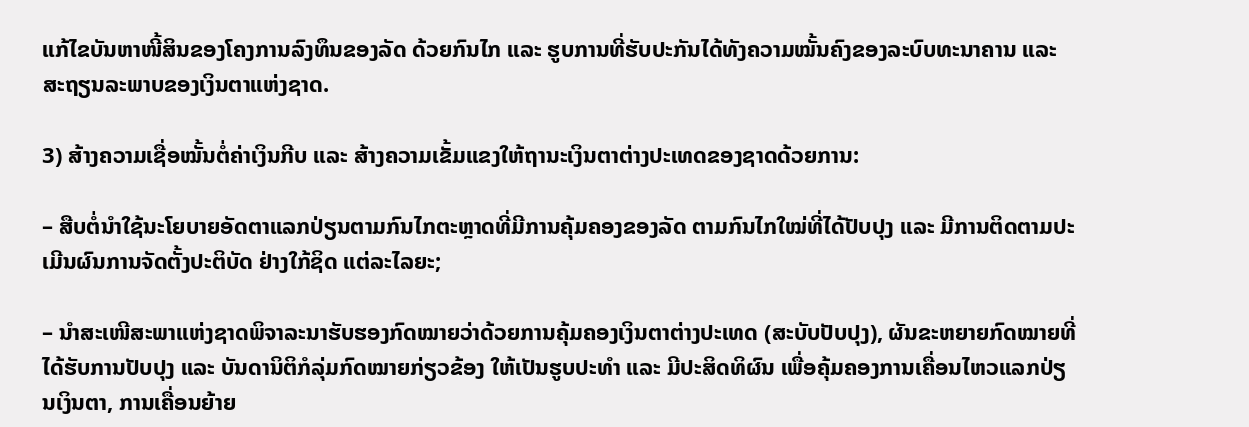ແກ້ໄຂບັນຫາໜີ້ສິນຂອງໂຄງການລົງທຶນຂອງລັດ ດ້ວຍກົນໄກ ແລະ ຮູບການທີ່ຮັບປະກັນໄດ້ທັງຄວາມໝັ້ນຄົງຂອງລະບົບທະນາຄານ ແລະ ສະຖຽນລະພາບຂອງເງິນຕາແຫ່ງຊາດ.

3) ສ້າງຄວາມເຊື່ອໝັ້ນຕໍ່ຄ່າເງິນກີບ ແລະ ສ້າງຄວາມເຂັ້ມແຂງໃຫ້ຖານະເງິນຕາຕ່າງປະເທດຂອງຊາດດ້ວຍການ:

– ສືບຕໍ່ນໍາໃຊ້ນະໂຍບາຍອັດຕາແລກປ່ຽນຕາມກົນໄກຕະຫຼາດທີ່ມີການຄຸ້ມຄອງຂອງລັດ ຕາມກົນໄກໃໝ່ທີ່ໄດ້ປັບປຸງ ແລະ ມີການຕິດຕາມປະເມີນຜົນການຈັດຕັ້ງປະຕິບັດ ຢ່າງໃກ້ຊິດ ແຕ່ລະໄລຍະ;

– ນຳສະເໜີສະພາແຫ່ງຊາດພິຈາລະນາຮັບຮອງກົດໝາຍວ່າດ້ວຍການຄຸ້ມຄອງເງິນຕາຕ່າງປະເທດ (ສະບັບປັບປຸງ), ຜັນຂະຫຍາຍກົດໝາຍທີ່ໄດ້ຮັບການປັບປຸງ ແລະ ບັນດານິຕິກໍລຸ່ມກົດໝາຍກ່ຽວຂ້ອງ ໃຫ້ເປັນຮູບປະທໍາ ແລະ ມີປະສິດທິຜົນ ເພື່ອຄຸ້ມຄອງການເຄື່ອນໄຫວແລກປ່ຽນເງິນຕາ, ການເຄື່ອນຍ້າຍ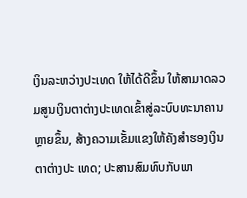ເງິນລະຫວ່າງປະເທດ ໃຫ້ໄດ້ດີຂຶ້ນ ໃຫ້ສາມາດລວມສູນເງິນຕາຕ່າງປະເທດເຂົ້າສູ່ລະບົບທະນາຄານຫຼາຍຂຶ້ນ, ສ້າງຄວາມເຂັ້ມແຂງໃຫ້ຄັງສໍາຮອງເງິນຕາຕ່າງປະ ເທດ; ປະສານສົມທົບກັບພາ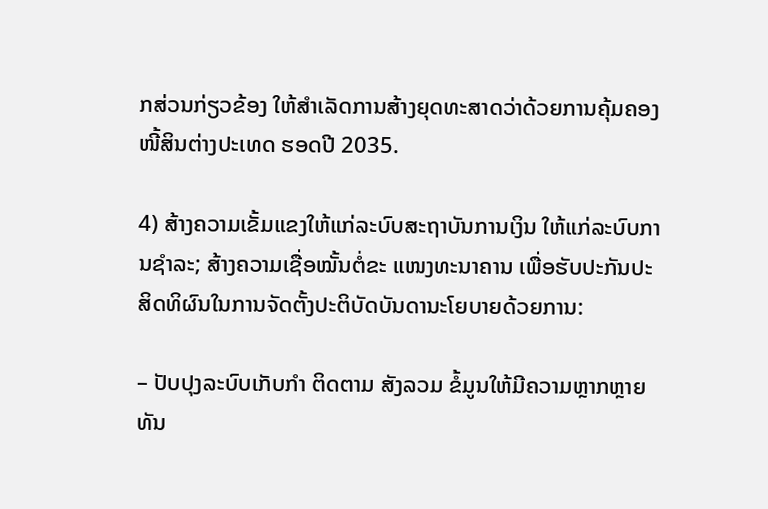ກສ່ວນກ່ຽວຂ້ອງ ໃຫ້ສໍາເລັດການສ້າງຍຸດທະສາດວ່າດ້ວຍການຄຸ້ມຄອງໜີ້ສິນຕ່າງປະເທດ ຮອດປີ 2035.

4) ສ້າງຄວາມເຂັ້ມແຂງໃຫ້ແກ່ລະບົບສະຖາບັນການເງິນ ໃຫ້ແກ່ລະບົບການຊຳລະ; ສ້າງຄວາມເຊື່ອໝັ້ນຕໍ່ຂະ ແໜງທະນາຄານ ເພື່ອຮັບປະກັນປະສິດທິຜົນໃນການຈັດຕັ້ງປະຕິບັດບັນດານະໂຍບາຍດ້ວຍການ:

– ປັບປຸງລະບົບເກັບກໍາ ຕິດຕາມ ສັງລວມ ຂໍ້ມູນໃຫ້ມີຄວາມຫຼາກຫຼາຍ ທັນ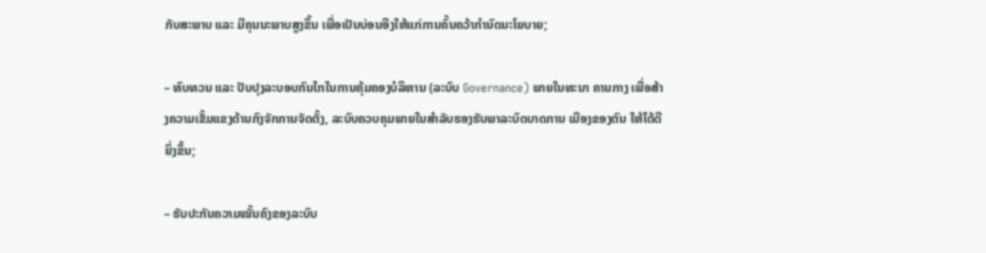ກັບສະພາບ ແລະ ມີຄຸນນະພາບສູງຂຶ້ນ ເພື່ອເປັນບ່ອນອີງໃຫ້ແກ່ການຄົ້ນຄວ້າກໍານົດນະໂຍບາຍ;

– ທົບທວນ ແລະ ປັບປຸງລະບອບກົນໄກໃນການຄຸ້ມຄອງບໍລິຫານ (ລະບົບ Governance) ພາຍໃນທະນາ ຄານກາງ ເພື່ອສ້າງຄວາມເຂັ້ມແຂງດ້ານກົງຈັກການຈັດຕັ້ງ, ລະບົບຄວບຄຸມພາຍໃນສໍາລັບຮອງຮັບພາລະບົດບາດການ ເມືອງຂອງຕົນ ໃຫ້ໄດ້ດີຍິ່ງຂຶ້ນ;

– ຮັບປະກັນຄວາມໝັ້ນຄົງຂອງລະບົບ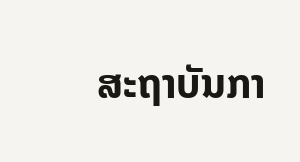ສະຖາບັນກາ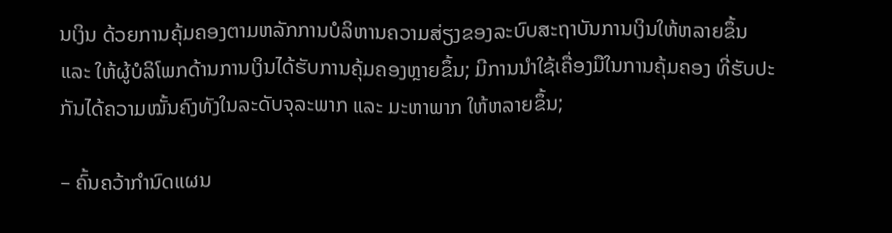ນເງິນ ດ້ວຍການຄຸ້ມຄອງຕາມຫລັກການບໍລິຫານຄວາມສ່ຽງຂອງລະບົບສະຖາບັນການເງິນໃຫ້ຫລາຍຂຶ້ນ ແລະ ໃຫ້ຜູ້ບໍລິໂພກດ້ານການເງິນໄດ້ຮັບການຄຸ້ມຄອງຫຼາຍຂຶ້ນ; ມີການນໍາໃຊ້ເຄື່ອງມືໃນການຄຸ້ມຄອງ ທີ່ຮັບປະກັນໄດ້ຄວາມໝັ້ນຄົງທັງໃນລະດັບຈຸລະພາກ ແລະ ມະຫາພາກ ໃຫ້ຫລາຍຂຶ້ນ;

– ຄົ້ນຄວ້າກໍານົດແຜນ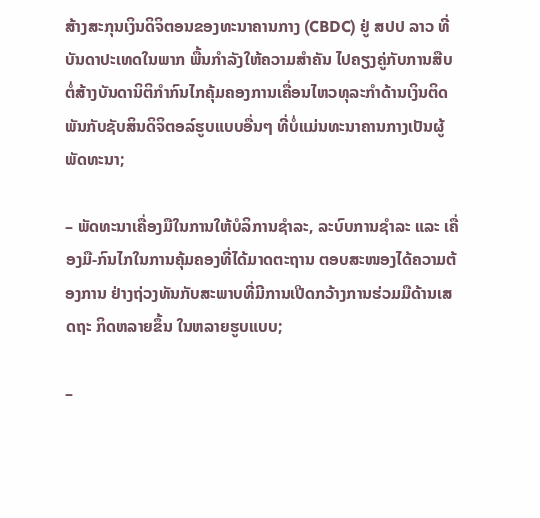ສ້າງສະກຸນເງິນດິຈິຕອນຂອງທະນາຄານກາງ (CBDC) ຢູ່ ສປປ ລາວ ທີ່ບັນດາປະເທດໃນພາກ ພື້ນກໍາລັງໃຫ້ຄວາມສໍາຄັນ ໄປຄຽງຄູ່ກັບການສືບຕໍ່ສ້າງບັນດານິຕິກໍາກົນໄກຄຸ້ມຄອງການເຄື່ອນໄຫວທຸລະກໍາດ້ານເງິນຕິດພັນກັບຊັບສິນດິຈິຕອລ໌ຮູບແບບອື່ນໆ ທີ່ບໍ່ແມ່ນທະນາຄານກາງເປັນຜູ້ພັດທະນາ;

– ພັດທະນາເຄື່ອງມືໃນການໃຫ້ບໍລິການຊຳລະ, ລະບົບການຊຳລະ ແລະ ເຄື່ອງມື-ກົນໄກໃນການຄຸ້ມຄອງທີ່ໄດ້ມາດຕະຖານ ຕອບສະໜອງໄດ້ຄວາມຕ້ອງການ ຢ່າງຖ່ວງທັນກັບສະພາບທີ່ມີການເປີດກວ້າງການຮ່ວມມືດ້ານເສດຖະ ກິດຫລາຍຂຶ້ນ ໃນຫລາຍຮູບແບບ;

–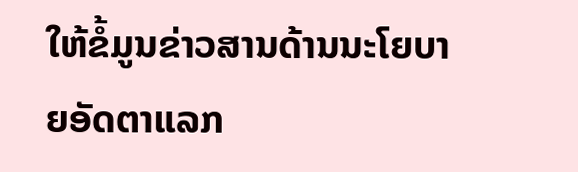ໃຫ້ຂໍ້ມູນຂ່າວສານດ້ານນະໂຍບາຍອັດຕາແລກ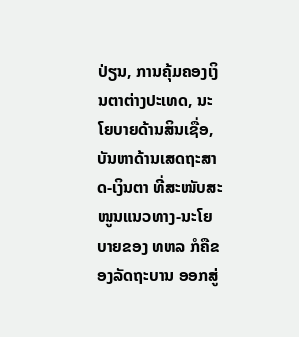ປ່ຽນ, ການຄຸ້ມຄອງເງິນຕາຕ່າງປະເທດ, ນະໂຍບາຍດ້ານສິນເຊື່ອ, ບັນຫາດ້ານເສດຖະສາດ-ເງິນຕາ ທີ່ສະໜັບສະໜູນແນວທາງ-ນະໂຍບາຍຂອງ ທຫລ ກໍຄືຂອງລັດຖະບານ ອອກສູ່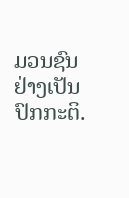ມວນຊົນ ຢ່າງເປັນປົກກະຕິ.